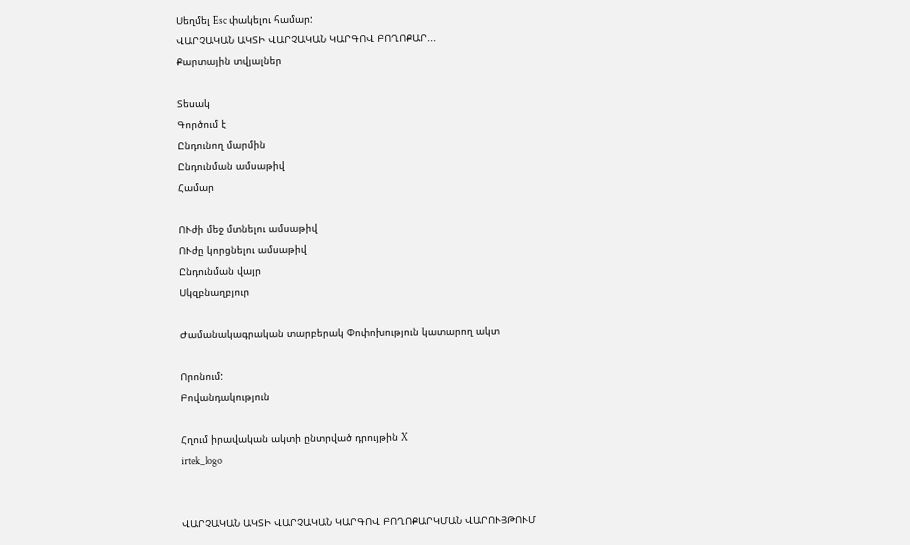Սեղմել Esc փակելու համար:
ՎԱՐՉԱԿԱՆ ԱԿՏԻ ՎԱՐՉԱԿԱՆ ԿԱՐԳՈՎ ԲՈՂՈՔԱՐ...
Քարտային տվյալներ

Տեսակ
Գործում է
Ընդունող մարմին
Ընդունման ամսաթիվ
Համար

ՈՒժի մեջ մտնելու ամսաթիվ
ՈՒժը կորցնելու ամսաթիվ
Ընդունման վայր
Սկզբնաղբյուր

Ժամանակագրական տարբերակ Փոփոխություն կատարող ակտ

Որոնում:
Բովանդակություն

Հղում իրավական ակտի ընտրված դրույթին X
irtek_logo


ՎԱՐՉԱԿԱՆ ԱԿՏԻ ՎԱՐՉԱԿԱՆ ԿԱՐԳՈՎ ԲՈՂՈՔԱՐԿՄԱՆ ՎԱՐՈՒՅԹՈՒՄ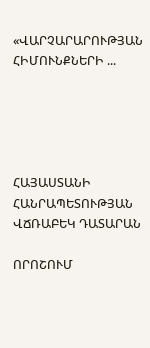«ՎԱՐՉԱՐԱՐՈՒԹՅԱՆ ՀԻՄՈՒՆՔՆԵՐԻ ...





ՀԱՅԱՍՏԱՆԻ ՀԱՆՐԱՊԵՏՈՒԹՅԱՆ ՎՃՌԱԲԵԿ ԴԱՏԱՐԱՆ

ՈՐՈՇՈՒՄ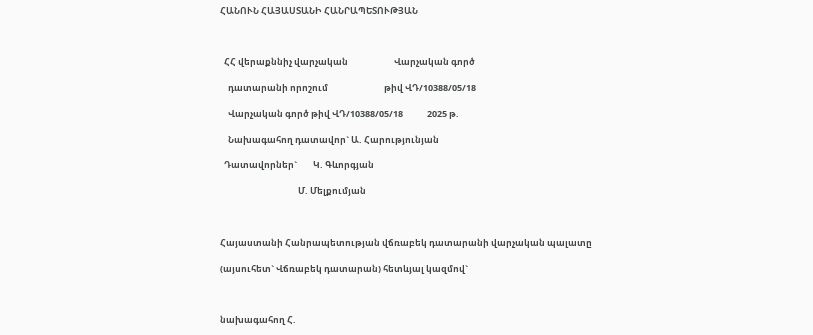ՀԱՆՈՒՆ ՀԱՅԱՍՏԱՆԻ ՀԱՆՐԱՊԵՏՈՒԹՅԱՆ



  ՀՀ վերաքննիչ վարչական                       Վարչական գործ

    դատարանի որոշում                            թիվ ՎԴ/10388/05/18

    Վարչական գործ թիվ ՎԴ/10388/05/18            2025 թ.

    Նախագահող դատավոր` Ա. Հարությունյան

  Դատավորներ`        Կ. Գևորգյան

                                       Մ. Մելքումյան



Հայաստանի Հանրապետության վճռաբեկ դատարանի վարչական պալատը

(այսուհետ` Վճռաբեկ դատարան) հետևյալ կազմով`



նախագահող Հ.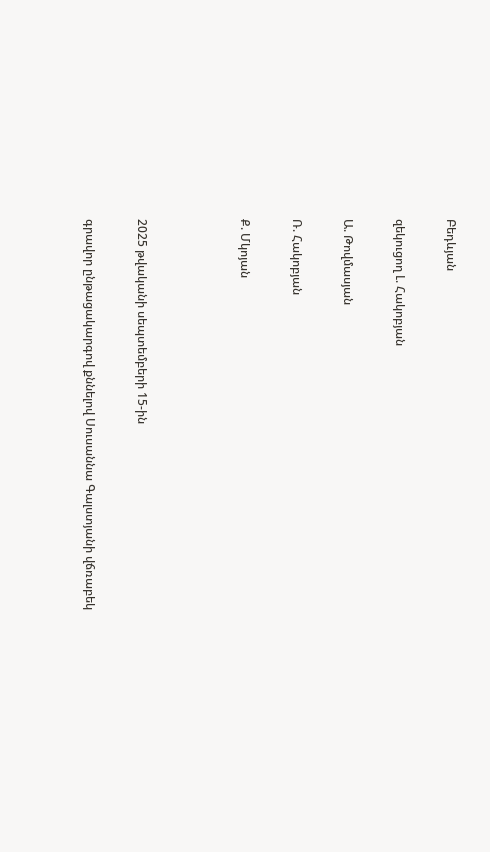Բեդևյան

զեկուցող Լ. Հակոբյան

Ա. Թովմասյան

Ռ. Հակոբյան

Ք. Մկոյան



2025 թվականի սեպտեմբերի 15-ին

գրավոր ընթացակարգով քննելով Սուսաննա Գալստյանի վճռաբեկ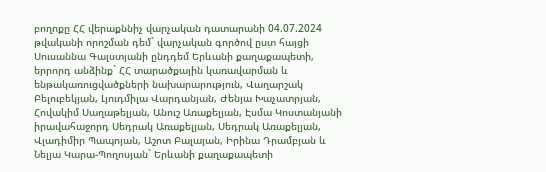բողոքը ՀՀ վերաքննիչ վարչական դատարանի 04.07.2024 թվականի որոշման դեմ` վարչական գործով ըստ հայցի Սուսաննա Գալստյանի ընդդեմ Երևանի քաղաքապետի, երրորդ անձինք` ՀՀ տարածքային կառավարման և ենթակառուցվածքների նախարարություն, Վաղարշակ Բելուբեկյան, Լյուդմիլա Վարդանյան, Ժենյա Խաչատրյան, Հովակիմ Սաղաթելյան, Անուշ Առաքելյան, Էսմա Կոստանյանի իրավահաջորդ Սեդրակ Առաքելյան, Սեդրակ Առաքելյան, Վլադիմիր Պապոյան, Աշոտ Բալայան, Իրինա Դրամբյան և Նելյա Կարա-Պողոսյան` Երևանի քաղաքապետի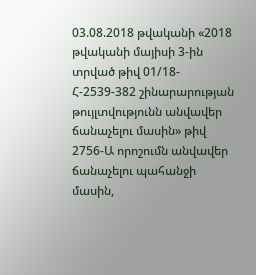03.08.2018 թվականի «2018 թվականի մայիսի 3-ին տրված թիվ 01/18-Հ-2539-382 շինարարության թույլտվությունն անվավեր ճանաչելու մասին» թիվ 2756-Ա որոշումն անվավեր ճանաչելու պահանջի մասին,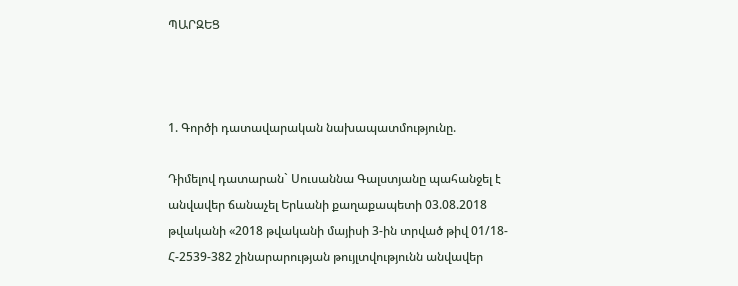ՊԱՐԶԵՑ



1. Գործի դատավարական նախապատմությունը.

Դիմելով դատարան` Սուսաննա Գալստյանը պահանջել է անվավեր ճանաչել Երևանի քաղաքապետի 03.08.2018 թվականի «2018 թվականի մայիսի 3-ին տրված թիվ 01/18-Հ-2539-382 շինարարության թույլտվությունն անվավեր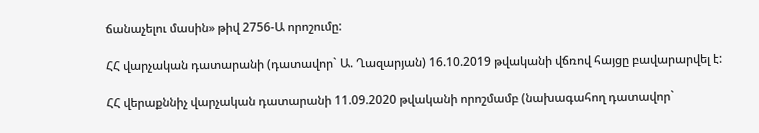ճանաչելու մասին» թիվ 2756-Ա որոշումը:

ՀՀ վարչական դատարանի (դատավոր` Ա. Ղազարյան) 16.10.2019 թվականի վճռով հայցը բավարարվել է:

ՀՀ վերաքննիչ վարչական դատարանի 11.09.2020 թվականի որոշմամբ (նախագահող դատավոր`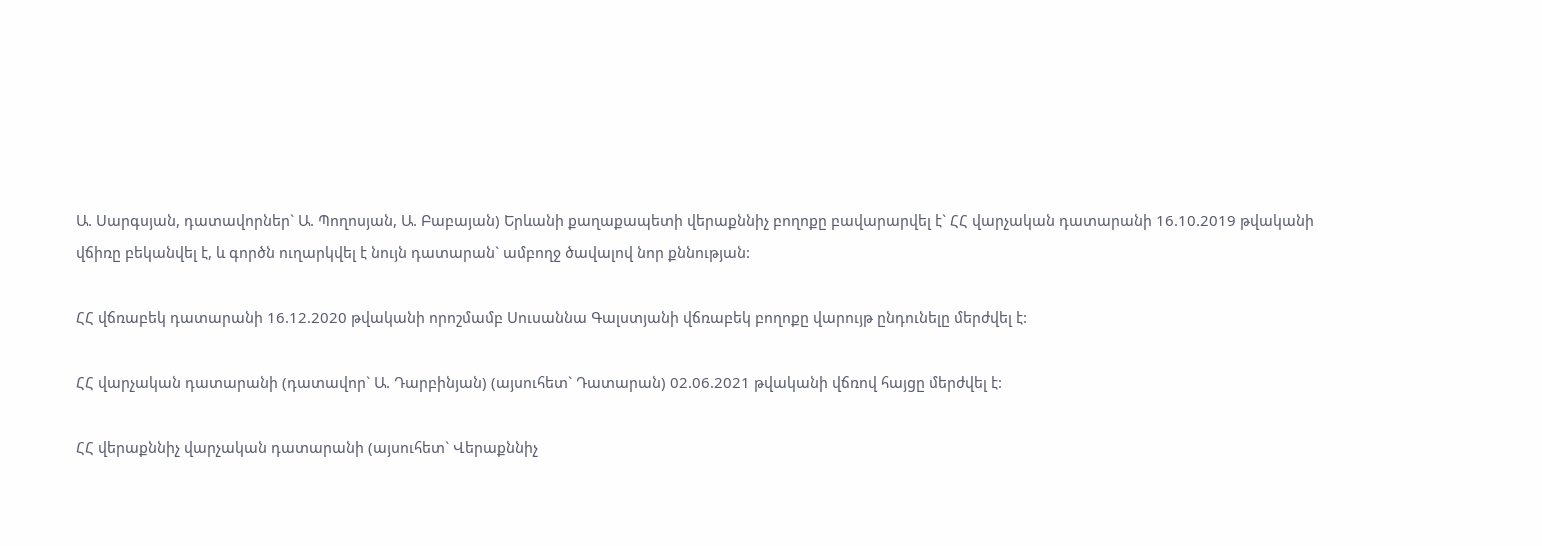Ա. Սարգսյան, դատավորներ` Ա. Պողոսյան, Ա. Բաբայան) Երևանի քաղաքապետի վերաքննիչ բողոքը բավարարվել է` ՀՀ վարչական դատարանի 16.10.2019 թվականի վճիռը բեկանվել է, և գործն ուղարկվել է նույն դատարան` ամբողջ ծավալով նոր քննության:

ՀՀ վճռաբեկ դատարանի 16.12.2020 թվականի որոշմամբ Սուսաննա Գալստյանի վճռաբեկ բողոքը վարույթ ընդունելը մերժվել է:

ՀՀ վարչական դատարանի (դատավոր` Ա. Դարբինյան) (այսուհետ` Դատարան) 02.06.2021 թվականի վճռով հայցը մերժվել է:

ՀՀ վերաքննիչ վարչական դատարանի (այսուհետ` Վերաքննիչ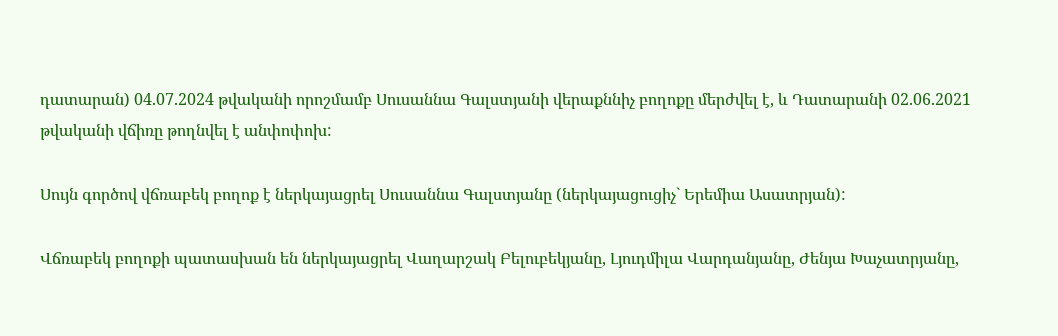դատարան) 04.07.2024 թվականի որոշմամբ Սուսաննա Գալստյանի վերաքննիչ բողոքը մերժվել է, և Դատարանի 02.06.2021 թվականի վճիռը թողնվել է անփոփոխ:

Սույն գործով վճռաբեկ բողոք է ներկայացրել Սուսաննա Գալստյանը (ներկայացուցիչ` Երեմիա Ասատրյան):

Վճռաբեկ բողոքի պատասխան են ներկայացրել Վաղարշակ Բելուբեկյանը, Լյուդմիլա Վարդանյանը, Ժենյա Խաչատրյանը,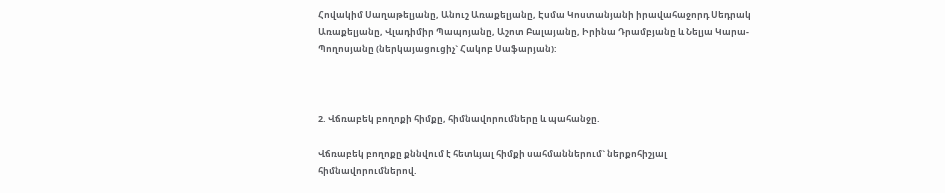Հովակիմ Սաղաթելյանը, Անուշ Առաքելյանը, Էսմա Կոստանյանի իրավահաջորդ Սեդրակ Առաքելյանը, Վլադիմիր Պապոյանը, Աշոտ Բալայանը, Իրինա Դրամբյանը և Նելյա Կարա-Պողոսյանը (ներկայացուցիչ` Հակոբ Սաֆարյան):



2. Վճռաբեկ բողոքի հիմքը, հիմնավորումները և պահանջը.

Վճռաբեկ բողոքը քննվում է հետևյալ հիմքի սահմաններում` ներքոհիշյալ հիմնավորումներով.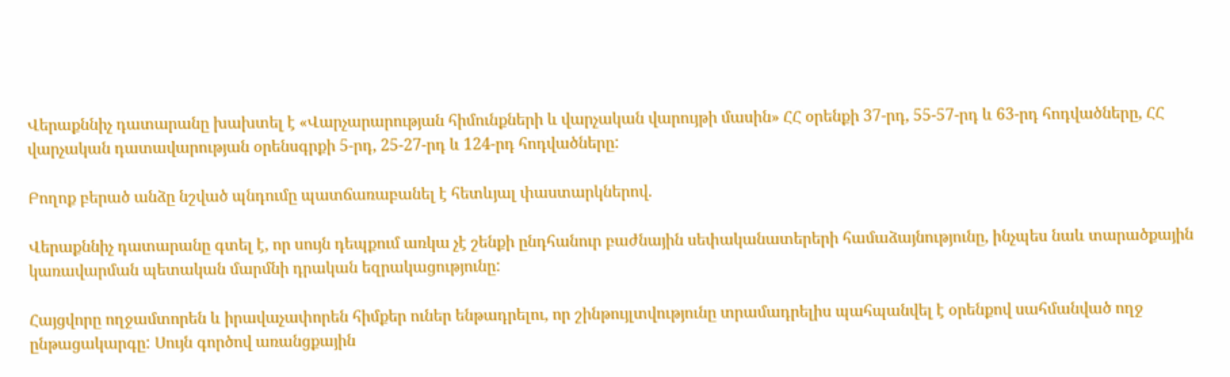Վերաքննիչ դատարանը խախտել է «Վարչարարության հիմունքների և վարչական վարույթի մասին» ՀՀ օրենքի 37-րդ, 55-57-րդ և 63-րդ հոդվածները, ՀՀ վարչական դատավարության օրենսգրքի 5-րդ, 25-27-րդ և 124-րդ հոդվածները:

Բողոք բերած անձը նշված պնդումը պատճառաբանել է հետևյալ փաստարկներով.

Վերաքննիչ դատարանը գտել է, որ սույն դեպքում առկա չէ շենքի ընդհանուր բաժնային սեփականատերերի համաձայնությունը, ինչպես նաև տարածքային կառավարման պետական մարմնի դրական եզրակացությունը:

Հայցվորը ողջամտորեն և իրավաչափորեն հիմքեր ուներ ենթադրելու, որ շինթույլտվությունը տրամադրելիս պահպանվել է օրենքով սահմանված ողջ ընթացակարգը: Սույն գործով առանցքային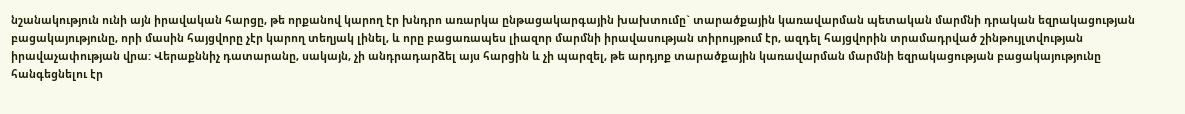նշանակություն ունի այն իրավական հարցը, թե որքանով կարող էր խնդրո առարկա ընթացակարգային խախտումը` տարածքային կառավարման պետական մարմնի դրական եզրակացության բացակայությունը, որի մասին հայցվորը չէր կարող տեղյակ լինել, և որը բացառապես լիազոր մարմնի իրավասության տիրույթում էր, ազդել հայցվորին տրամադրված շինթույլտվության իրավաչափության վրա: Վերաքննիչ դատարանը, սակայն, չի անդրադարձել այս հարցին և չի պարզել, թե արդյոք տարածքային կառավարման մարմնի եզրակացության բացակայությունը հանգեցնելու էր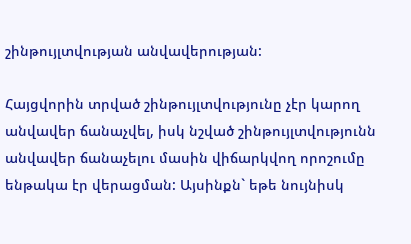շինթույլտվության անվավերության:

Հայցվորին տրված շինթույլտվությունը չէր կարող անվավեր ճանաչվել, իսկ նշված շինթույլտվությունն անվավեր ճանաչելու մասին վիճարկվող որոշումը ենթակա էր վերացման: Այսինքն` եթե նույնիսկ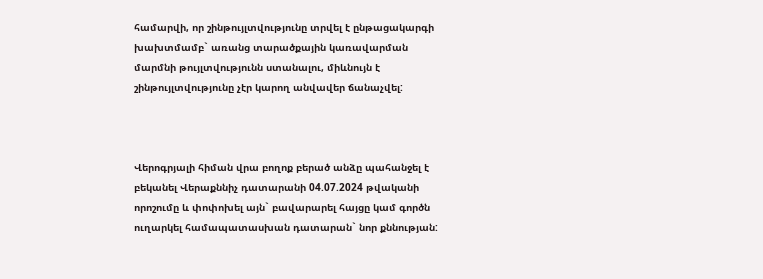համարվի, որ շինթույլտվությունը տրվել է ընթացակարգի խախտմամբ` առանց տարածքային կառավարման մարմնի թույլտվությունն ստանալու, միևնույն է շինթույլտվությունը չէր կարող անվավեր ճանաչվել:



Վերոգրյալի հիման վրա բողոք բերած անձը պահանջել է բեկանել Վերաքննիչ դատարանի 04.07.2024 թվականի որոշումը և փոփոխել այն` բավարարել հայցը կամ գործն ուղարկել համապատասխան դատարան` նոր քննության: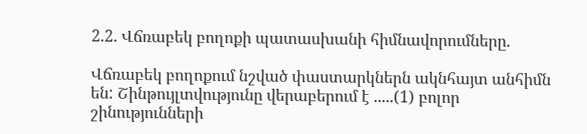2.2. Վճռաբեկ բողոքի պատասխանի հիմնավորումները.

Վճռաբեկ բողոքում նշված փաստարկներն ակնհայտ անհիմն են: Շինթույլտվությունը վերաբերում է .....(1) բոլոր շինությունների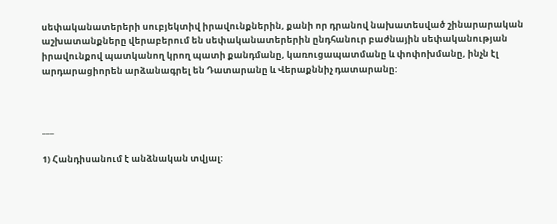սեփականատերերի սուբյեկտիվ իրավունքներին, քանի որ դրանով նախատեսված շինարարական աշխատանքները վերաբերում են սեփականատերերին ընդհանուր բաժնային սեփականության իրավունքով պատկանող կրող պատի քանդմանը, կառուցապատմանը և փոփոխմանը, ինչն էլ արդարացիորեն արձանագրել են Դատարանը և Վերաքննիչ դատարանը:



___

1) Հանդիսանում է անձնական տվյալ: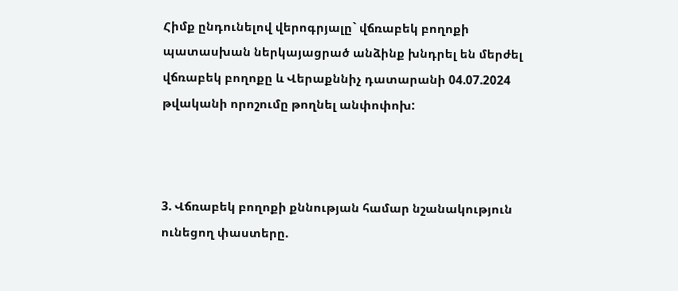Հիմք ընդունելով վերոգրյալը` վճռաբեկ բողոքի պատասխան ներկայացրած անձինք խնդրել են մերժել վճռաբեկ բողոքը և Վերաքննիչ դատարանի 04.07.2024 թվականի որոշումը թողնել անփոփոխ:



3. Վճռաբեկ բողոքի քննության համար նշանակություն ունեցող փաստերը.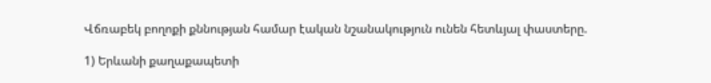Վճռաբեկ բողոքի քննության համար էական նշանակություն ունեն հետևյալ փաստերը.

1) Երևանի քաղաքապետի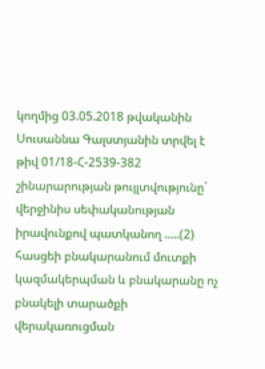կողմից 03.05.2018 թվականին Սուսաննա Գալստյանին տրվել է թիվ 01/18-Հ-2539-382 շինարարության թույլտվությունը` վերջինիս սեփականության իրավունքով պատկանող .....(2) հասցեի բնակարանում մուտքի կազմակերպման և բնակարանը ոչ բնակելի տարածքի վերակառուցման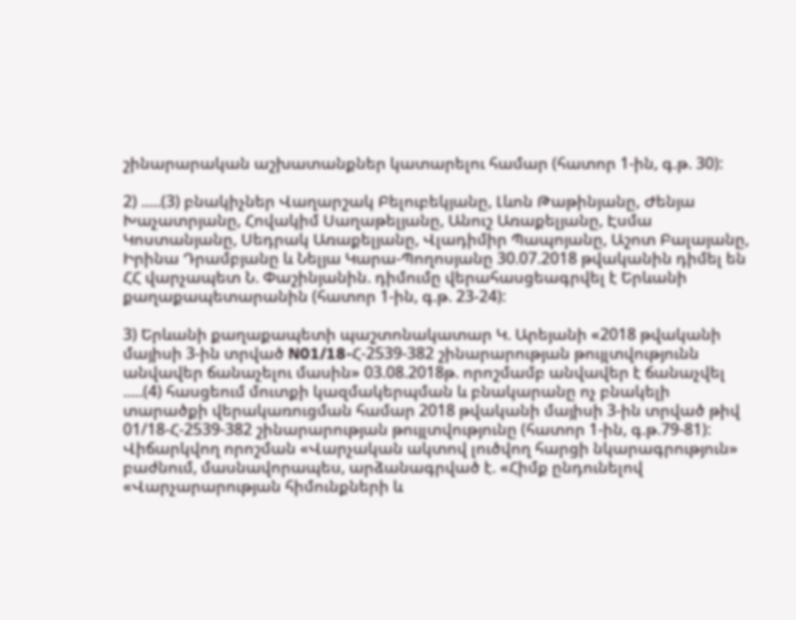շինարարական աշխատանքներ կատարելու համար (հատոր 1-ին, գ.թ. 30):

2) .....(3) բնակիչներ Վաղարշակ Բելուբեկյանը, Լևոն Թաթինյանը, Ժենյա Խաչատրյանը, Հովակիմ Սաղաթելյանը, Անուշ Առաքելյանը, Էսմա Կոստանյանը, Սեդրակ Առաքելյանը, Վլադիմիր Պապոյանը, Աշոտ Բալայանը, Իրինա Դրամբյանը և Նելյա Կարա-Պողոսյանը 30.07.2018 թվականին դիմել են ՀՀ վարչապետ Ն. Փաշինյանին. դիմումը վերահասցեագրվել է Երևանի քաղաքապետարանին (հատոր 1-ին, գ.թ. 23-24):

3) Երևանի քաղաքապետի պաշտոնակատար Կ. Արեյանի «2018 թվականի մայիսի 3-ին տրված N01/18-Հ-2539-382 շինարարության թույլտվությունն անվավեր ճանաչելու մասին» 03.08.2018թ. որոշմամբ անվավեր է ճանաչվել .....(4) հասցեում մուտքի կազմակերպման և բնակարանը ոչ բնակելի տարածքի վերակառուցման համար 2018 թվականի մայիսի 3-ին տրված թիվ 01/18-Հ-2539-382 շինարարության թույլտվությունը (հատոր 1-ին, գ.թ.79-81): Վիճարկվող որոշման «Վարչական ակտով լուծվող հարցի նկարագրություն» բաժնում, մասնավորապես, արձանագրված է. «Հիմք ընդունելով «Վարչարարության հիմունքների և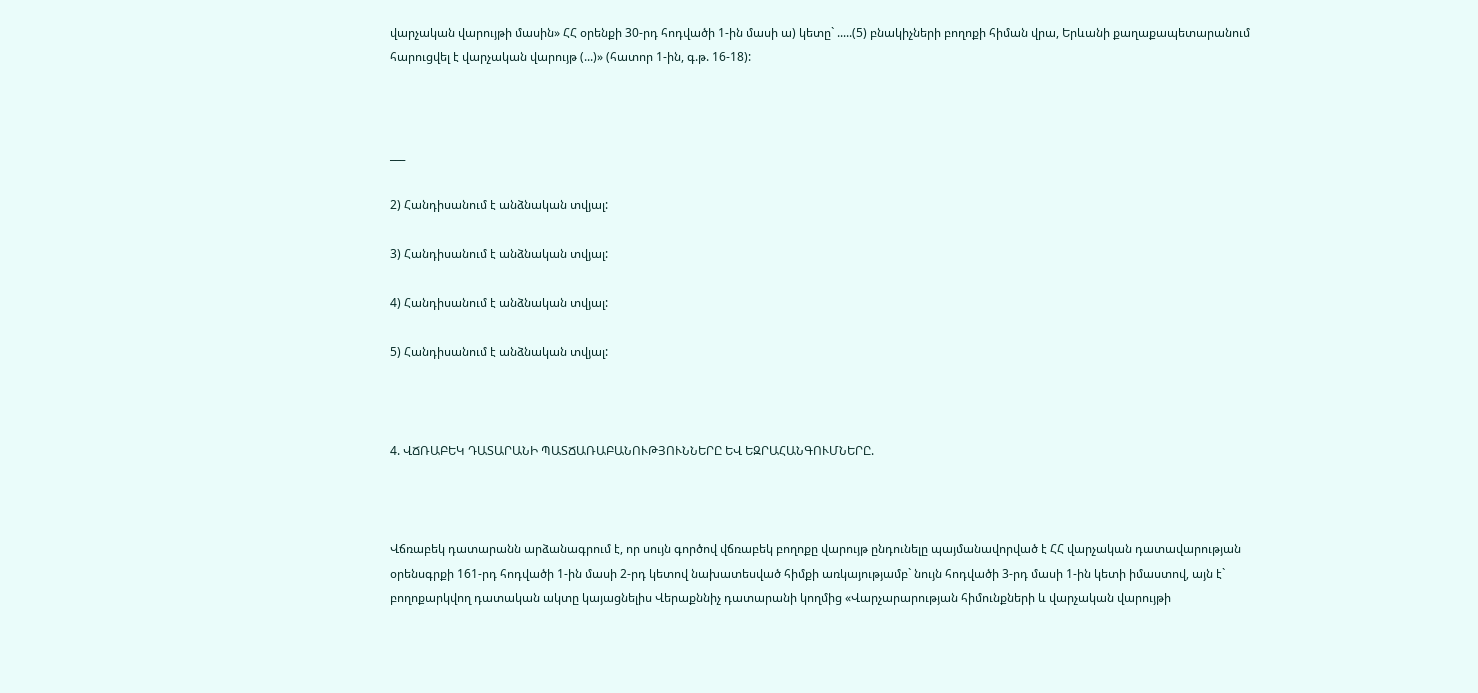վարչական վարույթի մասին» ՀՀ օրենքի 30-րդ հոդվածի 1-ին մասի ա) կետը` .....(5) բնակիչների բողոքի հիման վրա, Երևանի քաղաքապետարանում հարուցվել է վարչական վարույթ (...)» (հատոր 1-ին, գ.թ. 16-18):



___

2) Հանդիսանում է անձնական տվյալ:

3) Հանդիսանում է անձնական տվյալ:

4) Հանդիսանում է անձնական տվյալ:

5) Հանդիսանում է անձնական տվյալ:



4. ՎՃՌԱԲԵԿ ԴԱՏԱՐԱՆԻ ՊԱՏՃԱՌԱԲԱՆՈՒԹՅՈՒՆՆԵՐԸ ԵՎ ԵԶՐԱՀԱՆԳՈՒՄՆԵՐԸ.



Վճռաբեկ դատարանն արձանագրում է, որ սույն գործով վճռաբեկ բողոքը վարույթ ընդունելը պայմանավորված է ՀՀ վարչական դատավարության օրենսգրքի 161-րդ հոդվածի 1-ին մասի 2-րդ կետով նախատեսված հիմքի առկայությամբ` նույն հոդվածի 3-րդ մասի 1-ին կետի իմաստով, այն է` բողոքարկվող դատական ակտը կայացնելիս Վերաքննիչ դատարանի կողմից «Վարչարարության հիմունքների և վարչական վարույթի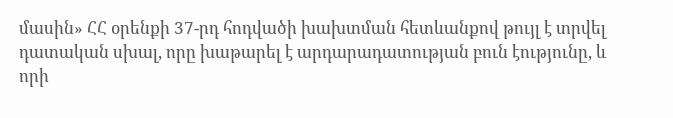մասին» ՀՀ օրենքի 37-րդ հոդվածի խախտման հետևանքով թույլ է տրվել դատական սխալ, որը խաթարել է արդարադատության բուն էությունը, և որի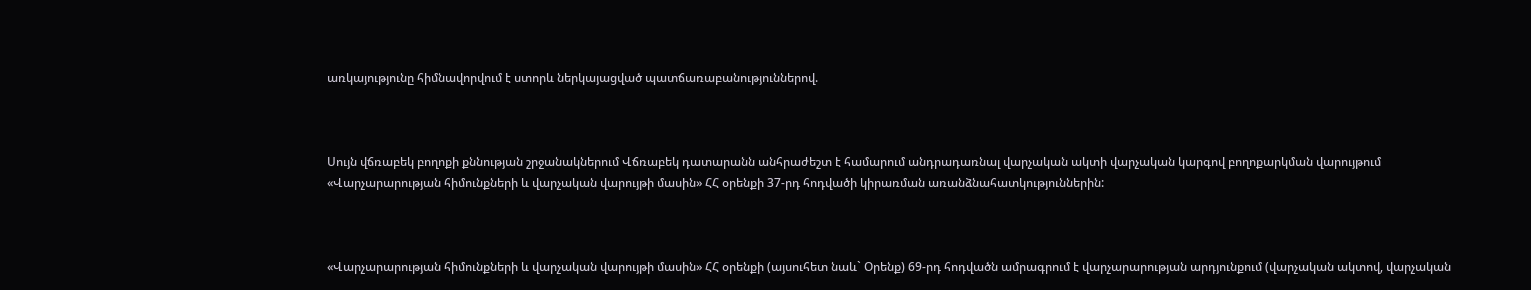առկայությունը հիմնավորվում է ստորև ներկայացված պատճառաբանություններով.



Սույն վճռաբեկ բողոքի քննության շրջանակներում Վճռաբեկ դատարանն անհրաժեշտ է համարում անդրադառնալ վարչական ակտի վարչական կարգով բողոքարկման վարույթում «Վարչարարության հիմունքների և վարչական վարույթի մասին» ՀՀ օրենքի 37-րդ հոդվածի կիրառման առանձնահատկություններին:



«Վարչարարության հիմունքների և վարչական վարույթի մասին» ՀՀ օրենքի (այսուհետ նաև` Օրենք) 69-րդ հոդվածն ամրագրում է վարչարարության արդյունքում (վարչական ակտով, վարչական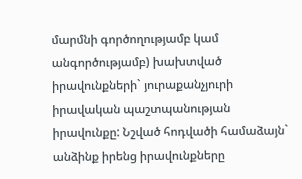մարմնի գործողությամբ կամ անգործությամբ) խախտված իրավունքների` յուրաքանչյուրի իրավական պաշտպանության իրավունքը: Նշված հոդվածի համաձայն` անձինք իրենց իրավունքները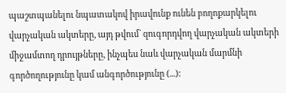պաշտպանելու նպատակով իրավունք ունեն բողոքարկելու վարչական ակտերը, այդ թվում` զուգորդվող վարչական ակտերի միջամտող դրույթները, ինչպես նաև վարչական մարմնի գործողությունը կամ անգործությունը (...):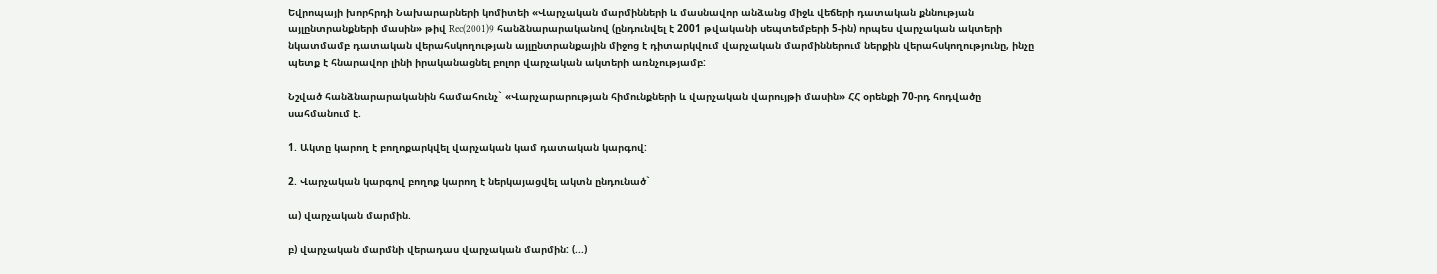Եվրոպայի խորհրդի Նախարարների կոմիտեի «Վարչական մարմինների և մասնավոր անձանց միջև վեճերի դատական քննության այլընտրանքների մասին» թիվ Rec(2001)9 հանձնարարականով (ընդունվել է 2001 թվականի սեպտեմբերի 5-ին) որպես վարչական ակտերի նկատմամբ դատական վերահսկողության այլընտրանքային միջոց է դիտարկվում վարչական մարմիններում ներքին վերահսկողությունը, ինչը պետք է հնարավոր լինի իրականացնել բոլոր վարչական ակտերի առնչությամբ:

Նշված հանձնարարականին համահունչ` «Վարչարարության հիմունքների և վարչական վարույթի մասին» ՀՀ օրենքի 70-րդ հոդվածը սահմանում է.

1. Ակտը կարող է բողոքարկվել վարչական կամ դատական կարգով:

2. Վարչական կարգով բողոք կարող է ներկայացվել ակտն ընդունած`

ա) վարչական մարմին.

բ) վարչական մարմնի վերադաս վարչական մարմին: (...)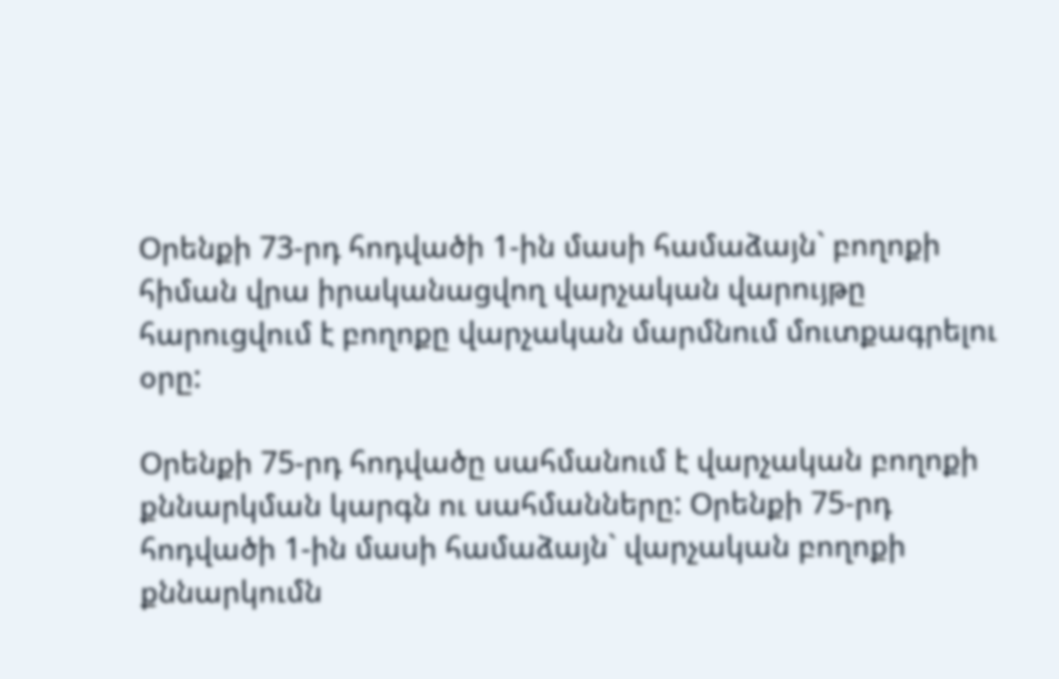Օրենքի 73-րդ հոդվածի 1-ին մասի համաձայն` բողոքի հիման վրա իրականացվող վարչական վարույթը հարուցվում է բողոքը վարչական մարմնում մուտքագրելու օրը:

Օրենքի 75-րդ հոդվածը սահմանում է վարչական բողոքի քննարկման կարգն ու սահմանները: Օրենքի 75-րդ հոդվածի 1-ին մասի համաձայն` վարչական բողոքի քննարկումն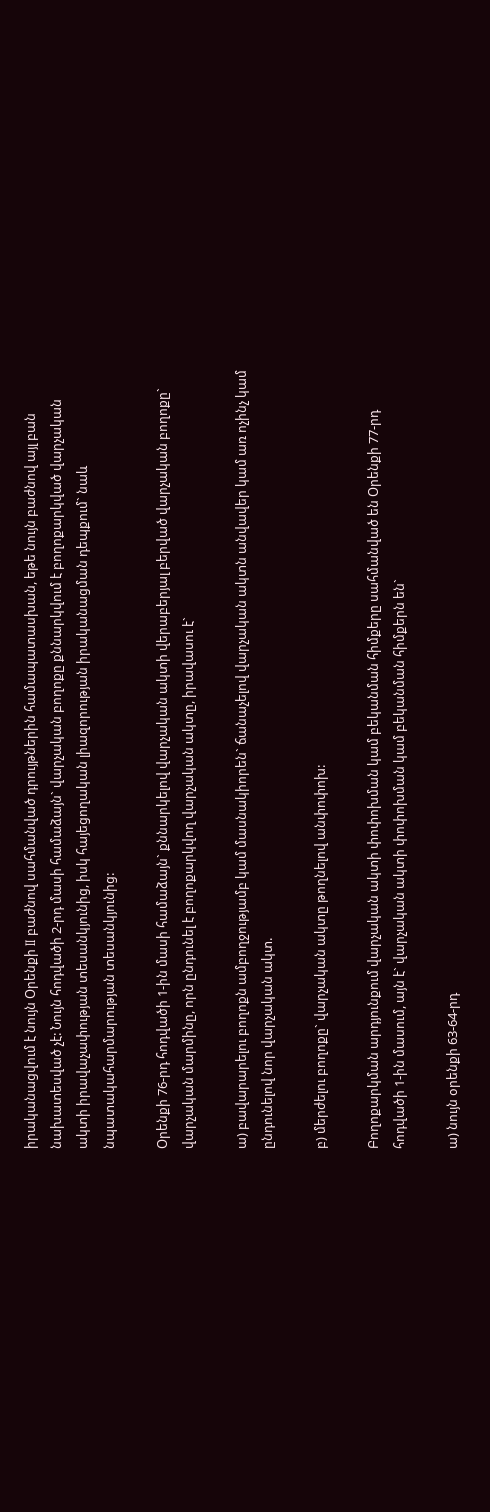իրականացվում է նույն Օրենքի II բաժնով սահմանված դրույթներին համապատասխան, եթե նույն բաժնով այլ բան նախատեսված չէ: Նույն հոդվածի 2-րդ մասի համաձայն` վարչական բողոքը քննարկվում է բողոքարկված վարչական ակտի իրավաչափության տեսանկյունից, իսկ հայեցողական լիազորության իրականացման դեպքում` նաև նպատակահարմարության տեսանկյունից:

Օրենքի 76-րդ հոդվածի 1-ին մասի համաձայն` քննարկելով վարչական ակտի վերաբերյալ բերված վարչական բողոքը` վարչական մարմինը, որն ընդունել է բողոքարկվող վարչական ակտը, իրավասու է`

ա) բավարարելու բողոքն ամբողջությամբ կամ մասնակիորեն` ճանաչելով վարչական ակտն անվավեր կամ առ ոչինչ կամ ընդունելով նոր վարչական ակտ.

բ) մերժելու բողոքը` վարչական ակտը թողնելով անփոփոխ:

Բողոքարկման արդյունքում վարչական ակտի փոփոխման կամ բեկանման հիմքերը սահմանված են Օրենքի 77-րդ հոդվածի 1-ին մասում, այն է` վարչական ակտի փոփոխման կամ բեկանման հիմքերն են`

ա) նույն օրենքի 63-64-րդ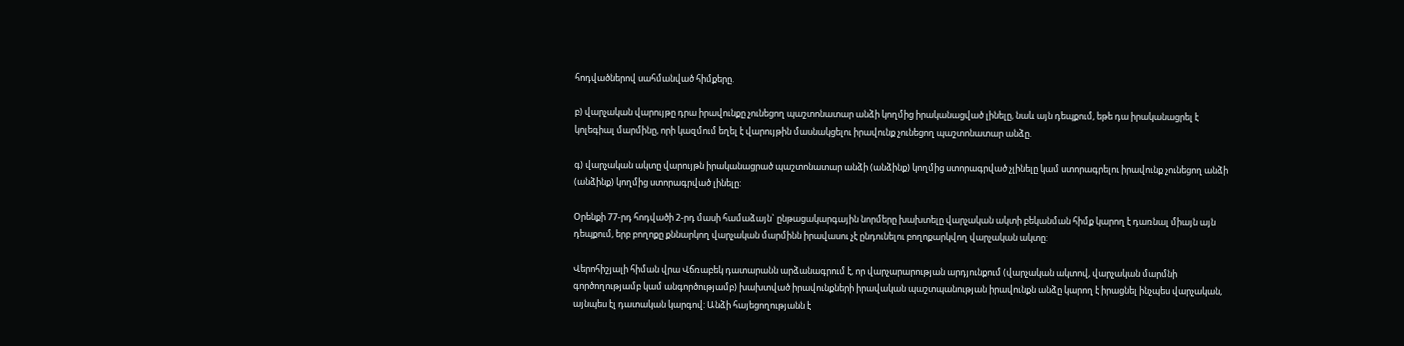հոդվածներով սահմանված հիմքերը.

բ) վարչական վարույթը դրա իրավունքը չունեցող պաշտոնատար անձի կողմից իրականացված լինելը, նաև այն դեպքում, եթե դա իրականացրել է կոլեգիալ մարմինը, որի կազմում եղել է վարույթին մասնակցելու իրավունք չունեցող պաշտոնատար անձը.

գ) վարչական ակտը վարույթն իրականացրած պաշտոնատար անձի (անձինք) կողմից ստորագրված չլինելը կամ ստորագրելու իրավունք չունեցող անձի (անձինք) կողմից ստորագրված լինելը:

Օրենքի 77-րդ հոդվածի 2-րդ մասի համաձայն` ընթացակարգային նորմերը խախտելը վարչական ակտի բեկանման հիմք կարող է դառնալ միայն այն դեպքում, երբ բողոքը քննարկող վարչական մարմինն իրավասու չէ ընդունելու բողոքարկվող վարչական ակտը:

Վերոհիշյալի հիման վրա Վճռաբեկ դատարանն արձանագրում է, որ վարչարարության արդյունքում (վարչական ակտով, վարչական մարմնի գործողությամբ կամ անգործությամբ) խախտված իրավունքների իրավական պաշտպանության իրավունքն անձը կարող է իրացնել ինչպես վարչական, այնպես էլ դատական կարգով: Անձի հայեցողությանն է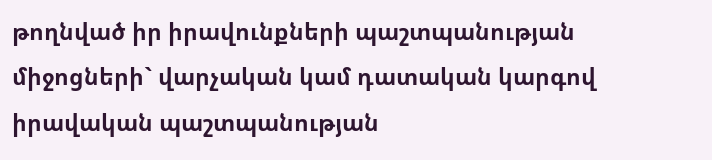թողնված իր իրավունքների պաշտպանության միջոցների` վարչական կամ դատական կարգով իրավական պաշտպանության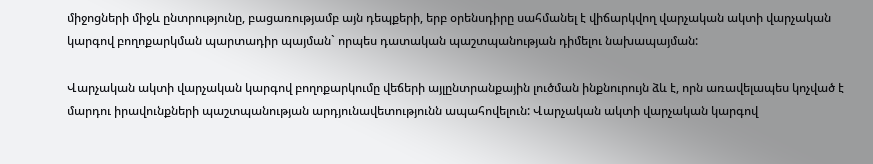միջոցների միջև ընտրությունը, բացառությամբ այն դեպքերի, երբ օրենսդիրը սահմանել է վիճարկվող վարչական ակտի վարչական կարգով բողոքարկման պարտադիր պայման` որպես դատական պաշտպանության դիմելու նախապայման:

Վարչական ակտի վարչական կարգով բողոքարկումը վեճերի այլընտրանքային լուծման ինքնուրույն ձև է, որն առավելապես կոչված է մարդու իրավունքների պաշտպանության արդյունավետությունն ապահովելուն: Վարչական ակտի վարչական կարգով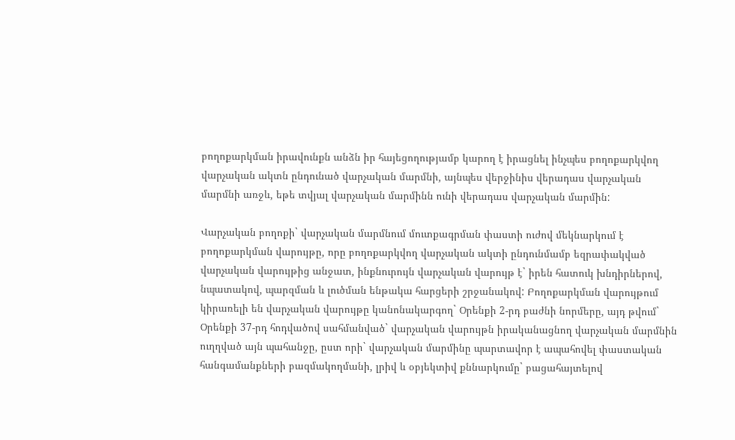բողոքարկման իրավունքն անձն իր հայեցողությամբ կարող է իրացնել ինչպես բողոքարկվող վարչական ակտն ընդունած վարչական մարմնի, այնպես վերջինիս վերադաս վարչական մարմնի առջև, եթե տվյալ վարչական մարմինն ունի վերադաս վարչական մարմին:

Վարչական բողոքի` վարչական մարմնում մուտքագրման փաստի ուժով մեկնարկում է բողոքարկման վարույթը, որը բողոքարկվող վարչական ակտի ընդունմամբ եզրափակված վարչական վարույթից անջատ, ինքնուրույն վարչական վարույթ է` իրեն հատուկ խնդիրներով, նպատակով, պարզման և լուծման ենթակա հարցերի շրջանակով: Բողոքարկման վարույթում կիրառելի են վարչական վարույթը կանոնակարգող` Օրենքի 2-րդ բաժնի նորմերը, այդ թվում` Օրենքի 37-րդ հոդվածով սահմանված` վարչական վարույթն իրականացնող վարչական մարմնին ուղղված այն պահանջը, ըստ որի` վարչական մարմինը պարտավոր է ապահովել փաստական հանգամանքների բազմակողմանի, լրիվ և օբյեկտիվ քննարկումը` բացահայտելով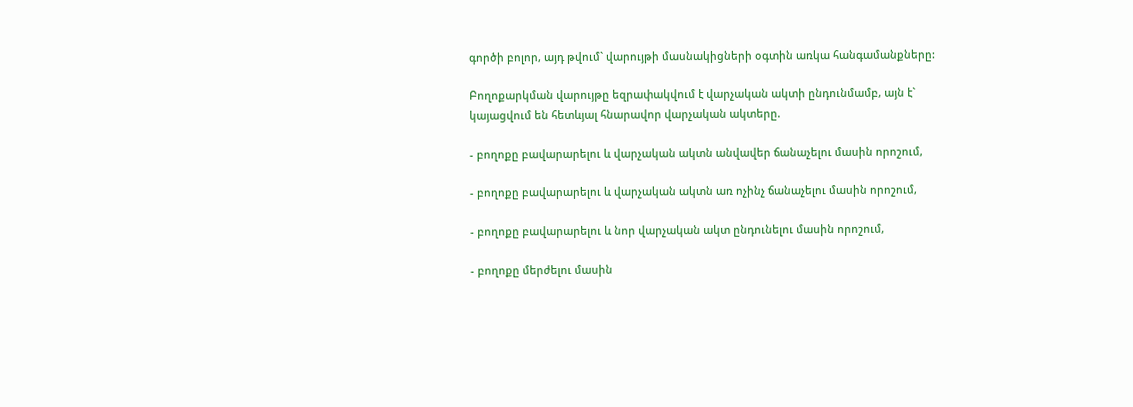գործի բոլոր, այդ թվում` վարույթի մասնակիցների օգտին առկա հանգամանքները:

Բողոքարկման վարույթը եզրափակվում է վարչական ակտի ընդունմամբ, այն է` կայացվում են հետևյալ հնարավոր վարչական ակտերը.

- բողոքը բավարարելու և վարչական ակտն անվավեր ճանաչելու մասին որոշում,

- բողոքը բավարարելու և վարչական ակտն առ ոչինչ ճանաչելու մասին որոշում,

- բողոքը բավարարելու և նոր վարչական ակտ ընդունելու մասին որոշում,

- բողոքը մերժելու մասին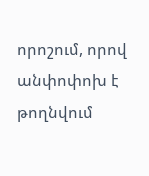որոշում, որով անփոփոխ է թողնվում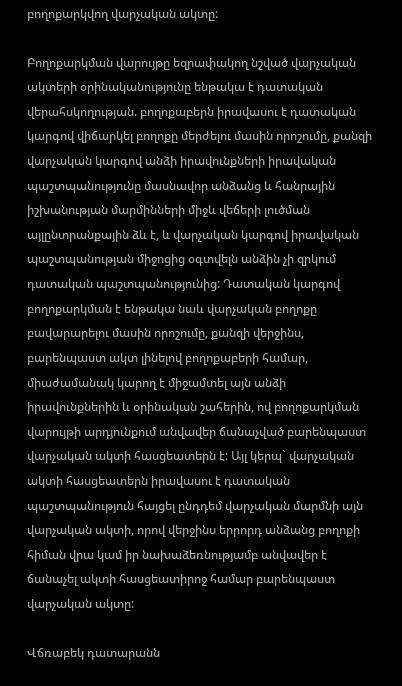բողոքարկվող վարչական ակտը:

Բողոքարկման վարույթը եզրափակող նշված վարչական ակտերի օրինականությունը ենթակա է դատական վերահսկողության. բողոքաբերն իրավասու է դատական կարգով վիճարկել բողոքը մերժելու մասին որոշումը, քանզի վարչական կարգով անձի իրավունքների իրավական պաշտպանությունը մասնավոր անձանց և հանրային իշխանության մարմինների միջև վեճերի լուծման այլընտրանքային ձև է, և վարչական կարգով իրավական պաշտպանության միջոցից օգտվելն անձին չի զրկում դատական պաշտպանությունից: Դատական կարգով բողոքարկման է ենթակա նաև վարչական բողոքը բավարարելու մասին որոշումը, քանզի վերջինս, բարենպաստ ակտ լինելով բողոքաբերի համար, միաժամանակ կարող է միջամտել այն անձի իրավունքներին և օրինական շահերին, ով բողոքարկման վարույթի արդյունքում անվավեր ճանաչված բարենպաստ վարչական ակտի հասցեատերն է: Այլ կերպ` վարչական ակտի հասցեատերն իրավասու է դատական պաշտպանություն հայցել ընդդեմ վարչական մարմնի այն վարչական ակտի, որով վերջինս երրորդ անձանց բողոքի հիման վրա կամ իր նախաձեռնությամբ անվավեր է ճանաչել ակտի հասցեատիրոջ համար բարենպաստ վարչական ակտը:

Վճռաբեկ դատարանն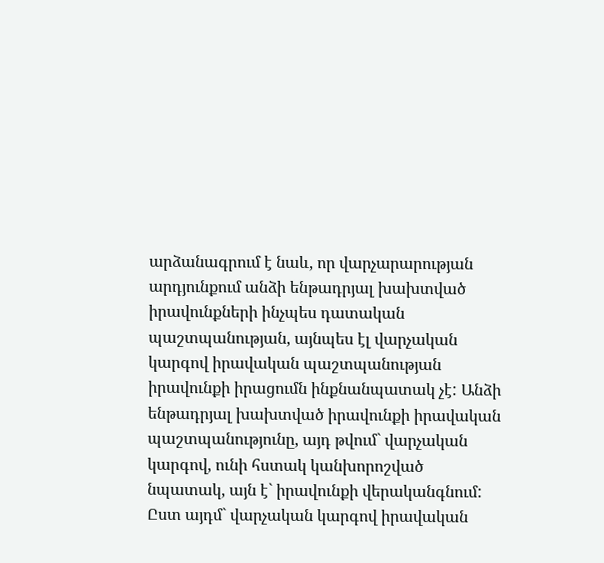արձանագրում է նաև, որ վարչարարության արդյունքում անձի ենթադրյալ խախտված իրավունքների ինչպես դատական պաշտպանության, այնպես էլ վարչական կարգով իրավական պաշտպանության իրավունքի իրացումն ինքնանպատակ չէ: Անձի ենթադրյալ խախտված իրավունքի իրավական պաշտպանությունը, այդ թվում` վարչական կարգով, ունի հստակ կանխորոշված նպատակ, այն է` իրավունքի վերականգնում: Ըստ այդմ` վարչական կարգով իրավական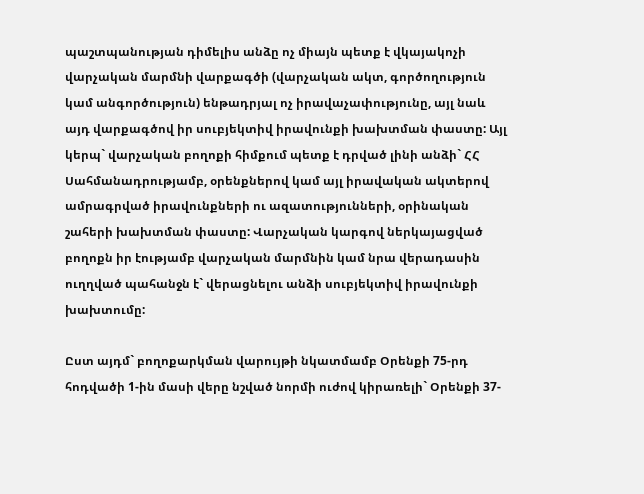պաշտպանության դիմելիս անձը ոչ միայն պետք է վկայակոչի վարչական մարմնի վարքագծի (վարչական ակտ, գործողություն կամ անգործություն) ենթադրյալ ոչ իրավաչափությունը, այլ նաև այդ վարքագծով իր սուբյեկտիվ իրավունքի խախտման փաստը: Այլ կերպ` վարչական բողոքի հիմքում պետք է դրված լինի անձի` ՀՀ Սահմանադրությամբ, օրենքներով կամ այլ իրավական ակտերով ամրագրված իրավունքների ու ազատությունների, օրինական շահերի խախտման փաստը: Վարչական կարգով ներկայացված բողոքն իր էությամբ վարչական մարմնին կամ նրա վերադասին ուղղված պահանջն է` վերացնելու անձի սուբյեկտիվ իրավունքի խախտումը:

Ըստ այդմ` բողոքարկման վարույթի նկատմամբ Օրենքի 75-րդ հոդվածի 1-ին մասի վերը նշված նորմի ուժով կիրառելի` Օրենքի 37-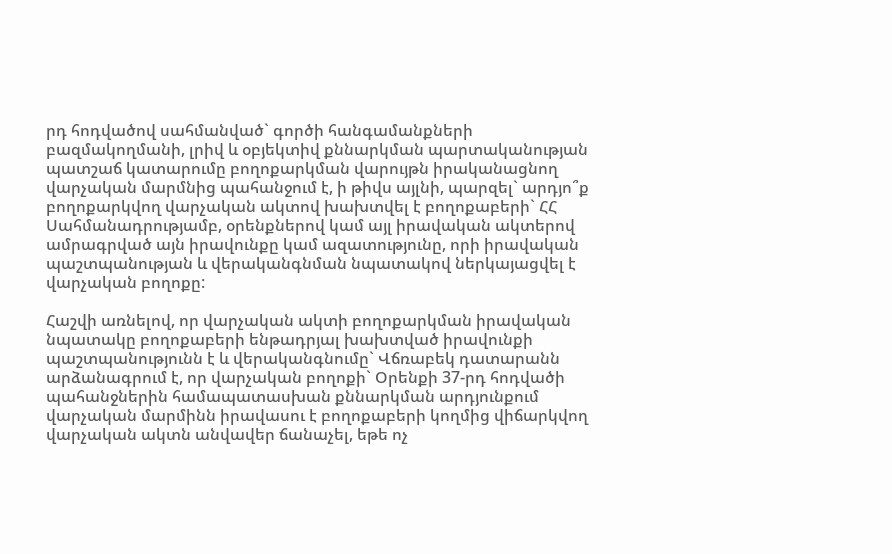րդ հոդվածով սահմանված` գործի հանգամանքների բազմակողմանի, լրիվ և օբյեկտիվ քննարկման պարտականության պատշաճ կատարումը բողոքարկման վարույթն իրականացնող վարչական մարմնից պահանջում է, ի թիվս այլնի, պարզել` արդյո՞ք բողոքարկվող վարչական ակտով խախտվել է բողոքաբերի` ՀՀ Սահմանադրությամբ, օրենքներով կամ այլ իրավական ակտերով ամրագրված այն իրավունքը կամ ազատությունը, որի իրավական պաշտպանության և վերականգնման նպատակով ներկայացվել է վարչական բողոքը:

Հաշվի առնելով, որ վարչական ակտի բողոքարկման իրավական նպատակը բողոքաբերի ենթադրյալ խախտված իրավունքի պաշտպանությունն է և վերականգնումը` Վճռաբեկ դատարանն արձանագրում է, որ վարչական բողոքի` Օրենքի 37-րդ հոդվածի պահանջներին համապատասխան քննարկման արդյունքում վարչական մարմինն իրավասու է բողոքաբերի կողմից վիճարկվող վարչական ակտն անվավեր ճանաչել, եթե ոչ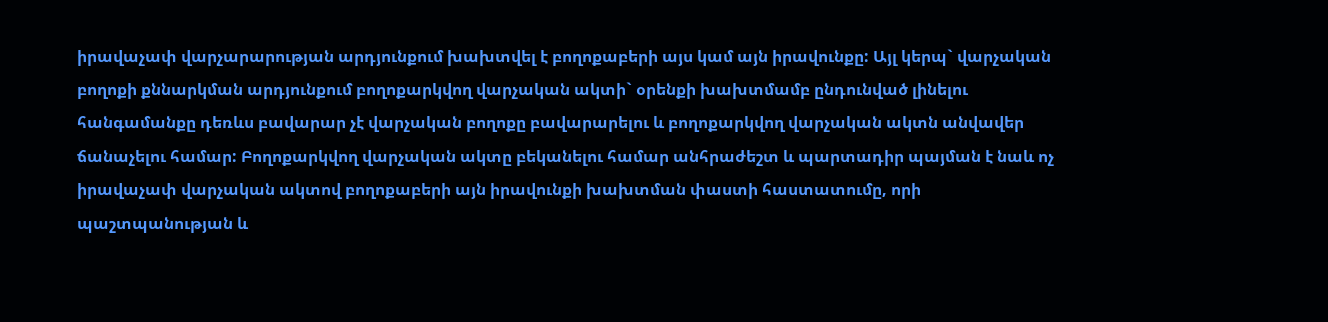իրավաչափ վարչարարության արդյունքում խախտվել է բողոքաբերի այս կամ այն իրավունքը: Այլ կերպ` վարչական բողոքի քննարկման արդյունքում բողոքարկվող վարչական ակտի` օրենքի խախտմամբ ընդունված լինելու հանգամանքը դեռևս բավարար չէ վարչական բողոքը բավարարելու և բողոքարկվող վարչական ակտն անվավեր ճանաչելու համար: Բողոքարկվող վարչական ակտը բեկանելու համար անհրաժեշտ և պարտադիր պայման է նաև ոչ իրավաչափ վարչական ակտով բողոքաբերի այն իրավունքի խախտման փաստի հաստատումը, որի պաշտպանության և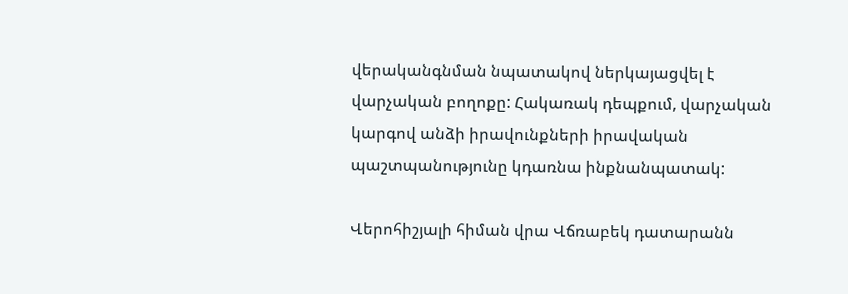վերականգնման նպատակով ներկայացվել է վարչական բողոքը: Հակառակ դեպքում, վարչական կարգով անձի իրավունքների իրավական պաշտպանությունը կդառնա ինքնանպատակ:

Վերոհիշյալի հիման վրա Վճռաբեկ դատարանն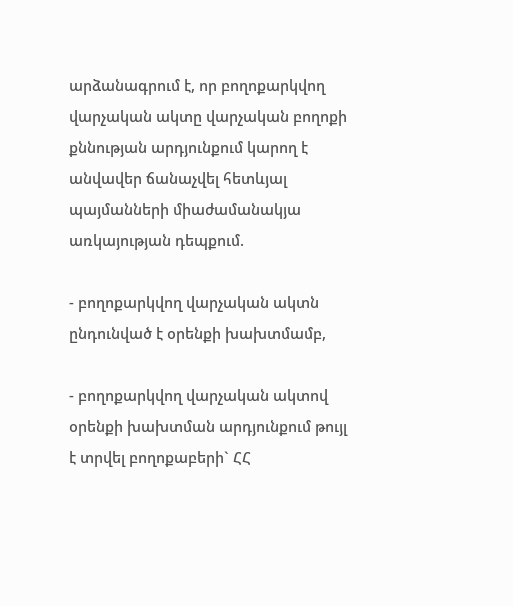արձանագրում է, որ բողոքարկվող վարչական ակտը վարչական բողոքի քննության արդյունքում կարող է անվավեր ճանաչվել հետևյալ պայմանների միաժամանակյա առկայության դեպքում.

- բողոքարկվող վարչական ակտն ընդունված է օրենքի խախտմամբ,

- բողոքարկվող վարչական ակտով օրենքի խախտման արդյունքում թույլ է տրվել բողոքաբերի` ՀՀ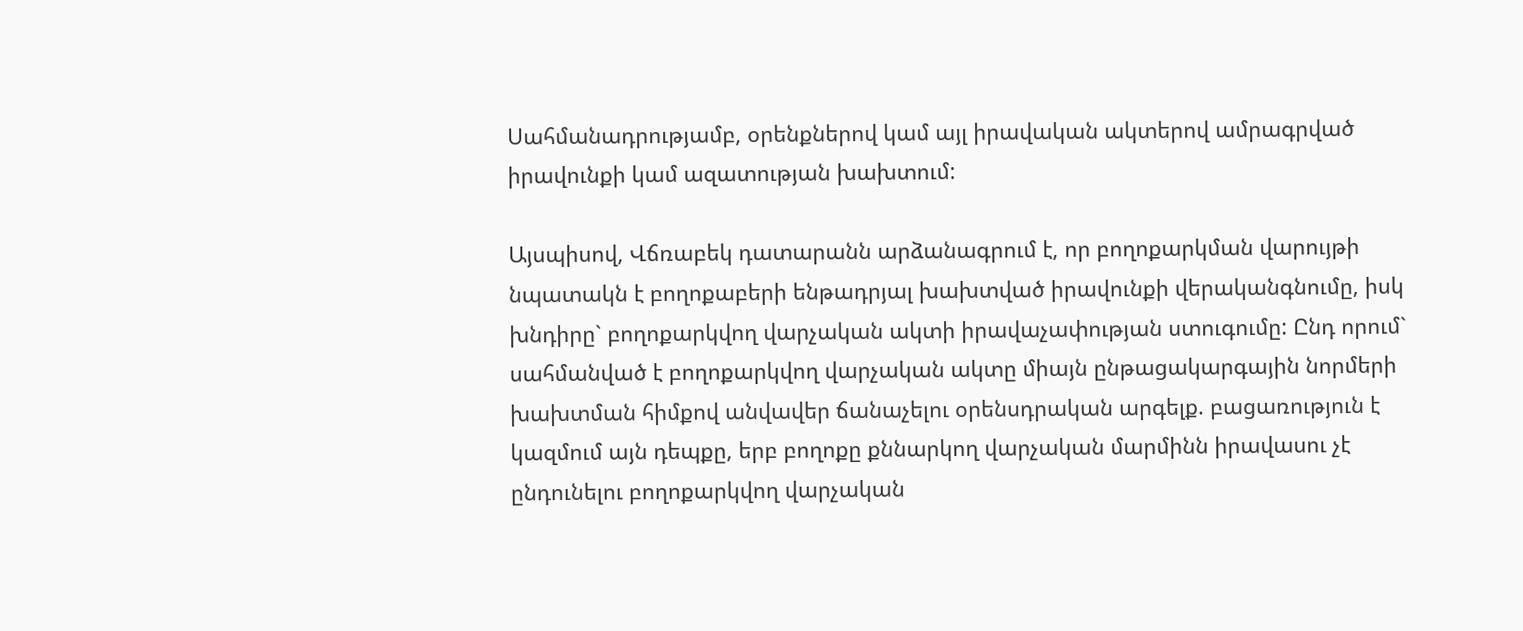Սահմանադրությամբ, օրենքներով կամ այլ իրավական ակտերով ամրագրված իրավունքի կամ ազատության խախտում:

Այսպիսով, Վճռաբեկ դատարանն արձանագրում է, որ բողոքարկման վարույթի նպատակն է բողոքաբերի ենթադրյալ խախտված իրավունքի վերականգնումը, իսկ խնդիրը` բողոքարկվող վարչական ակտի իրավաչափության ստուգումը: Ընդ որում` սահմանված է բողոքարկվող վարչական ակտը միայն ընթացակարգային նորմերի խախտման հիմքով անվավեր ճանաչելու օրենսդրական արգելք. բացառություն է կազմում այն դեպքը, երբ բողոքը քննարկող վարչական մարմինն իրավասու չէ ընդունելու բողոքարկվող վարչական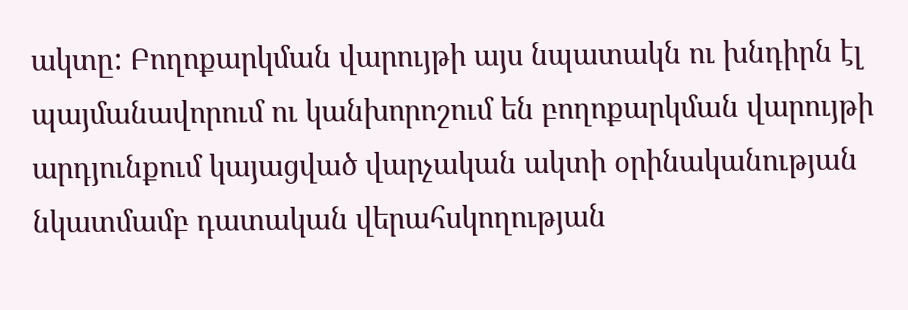ակտը: Բողոքարկման վարույթի այս նպատակն ու խնդիրն էլ պայմանավորում ու կանխորոշում են բողոքարկման վարույթի արդյունքում կայացված վարչական ակտի օրինականության նկատմամբ դատական վերահսկողության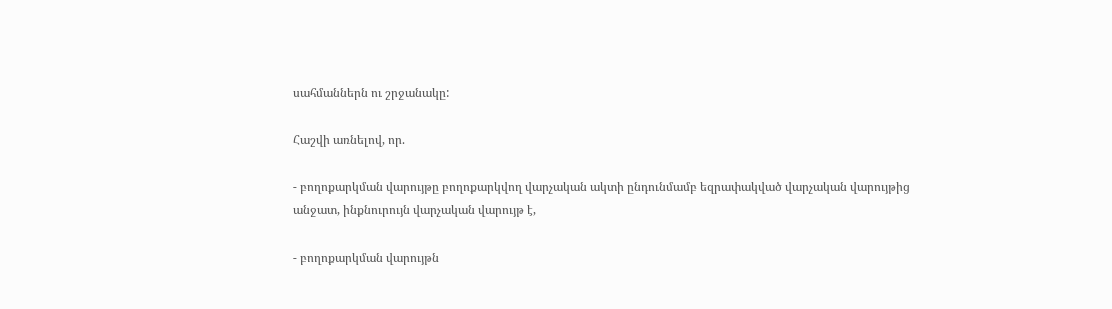սահմաններն ու շրջանակը:

Հաշվի առնելով, որ.

- բողոքարկման վարույթը բողոքարկվող վարչական ակտի ընդունմամբ եզրափակված վարչական վարույթից անջատ, ինքնուրույն վարչական վարույթ է,

- բողոքարկման վարույթն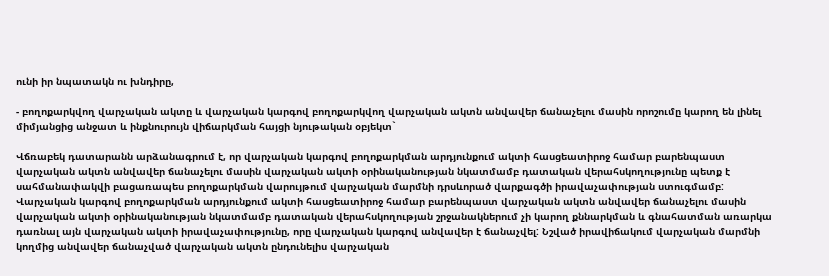ունի իր նպատակն ու խնդիրը,

- բողոքարկվող վարչական ակտը և վարչական կարգով բողոքարկվող վարչական ակտն անվավեր ճանաչելու մասին որոշումը կարող են լինել միմյանցից անջատ և ինքնուրույն վիճարկման հայցի նյութական օբյեկտ`

Վճռաբեկ դատարանն արձանագրում է, որ վարչական կարգով բողոքարկման արդյունքում ակտի հասցեատիրոջ համար բարենպաստ վարչական ակտն անվավեր ճանաչելու մասին վարչական ակտի օրինականության նկատմամբ դատական վերահսկողությունը պետք է սահմանափակվի բացառապես բողոքարկման վարույթում վարչական մարմնի դրսևորած վարքագծի իրավաչափության ստուգմամբ: Վարչական կարգով բողոքարկման արդյունքում ակտի հասցեատիրոջ համար բարենպաստ վարչական ակտն անվավեր ճանաչելու մասին վարչական ակտի օրինականության նկատմամբ դատական վերահսկողության շրջանակներում չի կարող քննարկման և գնահատման առարկա դառնալ այն վարչական ակտի իրավաչափությունը, որը վարչական կարգով անվավեր է ճանաչվել: Նշված իրավիճակում վարչական մարմնի կողմից անվավեր ճանաչված վարչական ակտն ընդունելիս վարչական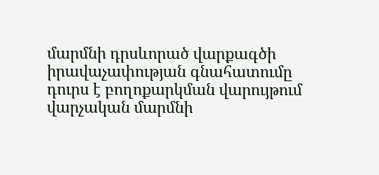մարմնի դրսևորած վարքագծի իրավաչափության գնահատումը դուրս է բողոքարկման վարույթում վարչական մարմնի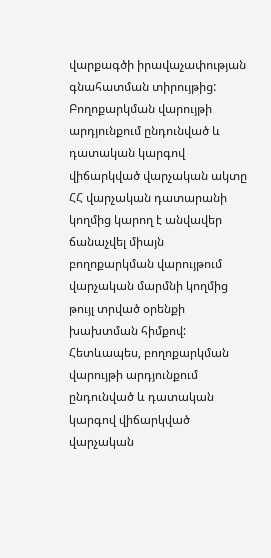վարքագծի իրավաչափության գնահատման տիրույթից: Բողոքարկման վարույթի արդյունքում ընդունված և դատական կարգով վիճարկված վարչական ակտը ՀՀ վարչական դատարանի կողմից կարող է անվավեր ճանաչվել միայն բողոքարկման վարույթում վարչական մարմնի կողմից թույլ տրված օրենքի խախտման հիմքով: Հետևապես, բողոքարկման վարույթի արդյունքում ընդունված և դատական կարգով վիճարկված վարչական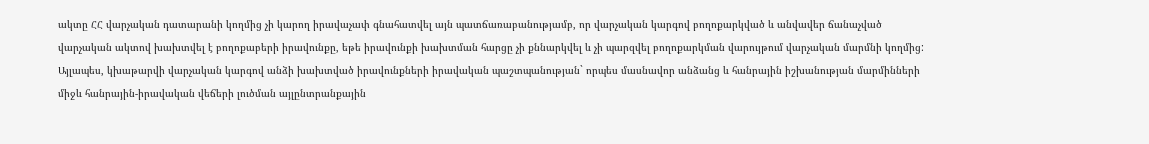ակտը ՀՀ վարչական դատարանի կողմից չի կարող իրավաչափ գնահատվել այն պատճառաբանությամբ, որ վարչական կարգով բողոքարկված և անվավեր ճանաչված վարչական ակտով խախտվել է բողոքաբերի իրավունքը, եթե իրավունքի խախտման հարցը չի քննարկվել և չի պարզվել բողոքարկման վարույթում վարչական մարմնի կողմից: Այլապես, կխաթարվի վարչական կարգով անձի խախտված իրավունքների իրավական պաշտպանության` որպես մասնավոր անձանց և հանրային իշխանության մարմինների միջև հանրային-իրավական վեճերի լուծման այլընտրանքային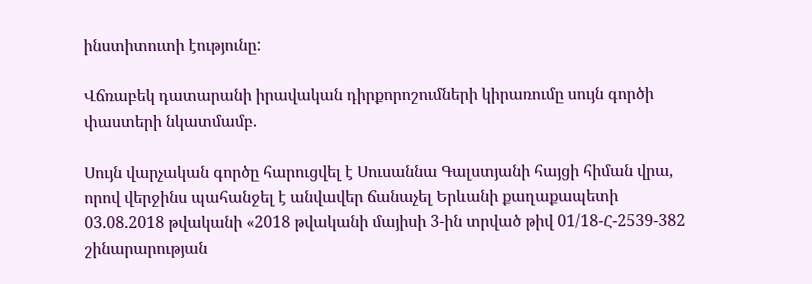ինստիտուտի էությունը:

Վճռաբեկ դատարանի իրավական դիրքորոշումների կիրառումը սույն գործի փաստերի նկատմամբ.

Սույն վարչական գործը հարուցվել է Սուսաննա Գալստյանի հայցի հիման վրա, որով վերջինս պահանջել է անվավեր ճանաչել Երևանի քաղաքապետի 03.08.2018 թվականի «2018 թվականի մայիսի 3-ին տրված թիվ 01/18-Հ-2539-382 շինարարության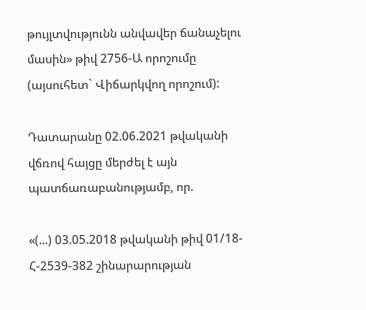թույլտվությունն անվավեր ճանաչելու մասին» թիվ 2756-Ա որոշումը (այսուհետ` Վիճարկվող որոշում):

Դատարանը 02.06.2021 թվականի վճռով հայցը մերժել է այն պատճառաբանությամբ, որ.

«(...) 03.05.2018 թվականի թիվ 01/18-Հ-2539-382 շինարարության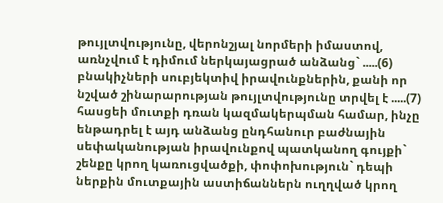թույլտվությունը, վերոնշյալ նորմերի իմաստով, առնչվում է դիմում ներկայացրած անձանց` .....(6) բնակիչների սուբյեկտիվ իրավունքներին, քանի որ նշված շինարարության թույլտվությունը տրվել է .....(7) հասցեի մուտքի դռան կազմակերպման համար, ինչը ենթադրել է այդ անձանց ընդհանուր բաժնային սեփականության իրավունքով պատկանող գույքի` շենքը կրող կառուցվածքի, փոփոխություն` դեպի ներքին մուտքային աստիճաններն ուղղված կրող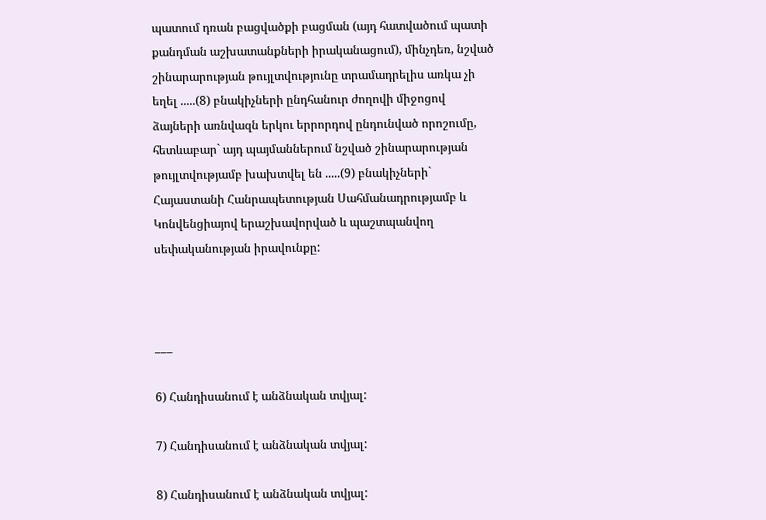պատում դռան բացվածքի բացման (այդ հատվածում պատի քանդման աշխատանքների իրականացում), մինչդեռ, նշված շինարարության թույլտվությունը տրամադրելիս առկա չի եղել .....(8) բնակիչների ընդհանուր ժողովի միջոցով ձայների առնվազն երկու երրորդով ընդունված որոշումը, հետևաբար` այդ պայմաններում նշված շինարարության թույլտվությամբ խախտվել են .....(9) բնակիչների` Հայաստանի Հանրապետության Սահմանադրությամբ և Կոնվենցիայով երաշխավորված և պաշտպանվող սեփականության իրավունքը:



___

6) Հանդիսանում է անձնական տվյալ:

7) Հանդիսանում է անձնական տվյալ:

8) Հանդիսանում է անձնական տվյալ: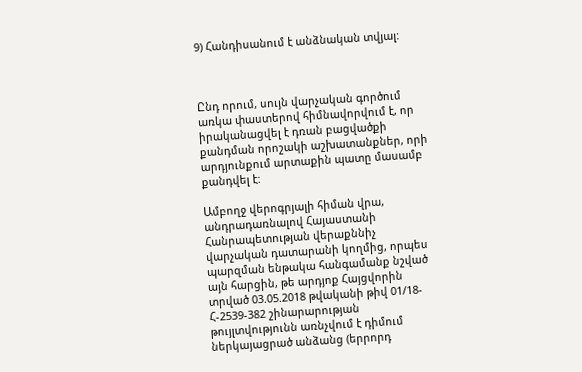9) Հանդիսանում է անձնական տվյալ:



Ընդ որում, սույն վարչական գործում առկա փաստերով հիմնավորվում է, որ իրականացվել է դռան բացվածքի քանդման որոշակի աշխատանքներ, որի արդյունքում արտաքին պատը մասամբ քանդվել է:

Ամբողջ վերոգրյալի հիման վրա, անդրադառնալով Հայաստանի Հանրապետության վերաքննիչ վարչական դատարանի կողմից, որպես պարզման ենթակա հանգամանք նշված այն հարցին, թե արդյոք Հայցվորին տրված 03.05.2018 թվականի թիվ 01/18-Հ-2539-382 շինարարության թույլտվությունն առնչվում է դիմում ներկայացրած անձանց (երրորդ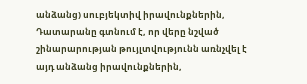անձանց) սուբյեկտիվ իրավունքներին, Դատարանը գտնում է, որ վերը նշված շինարարության թույլտվությունն առնչվել է այդ անձանց իրավունքներին,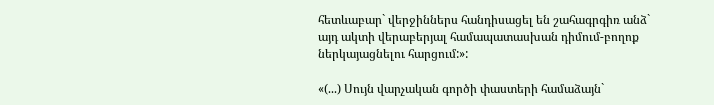հետևաբար` վերջիններս հանդիսացել են շահագրգիռ անձ` այդ ակտի վերաբերյալ համապատասխան դիմում-բողոք ներկայացնելու հարցում:»:

«(...) Սույն վարչական գործի փաստերի համաձայն`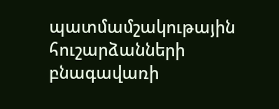պատմամշակութային հուշարձանների բնագավառի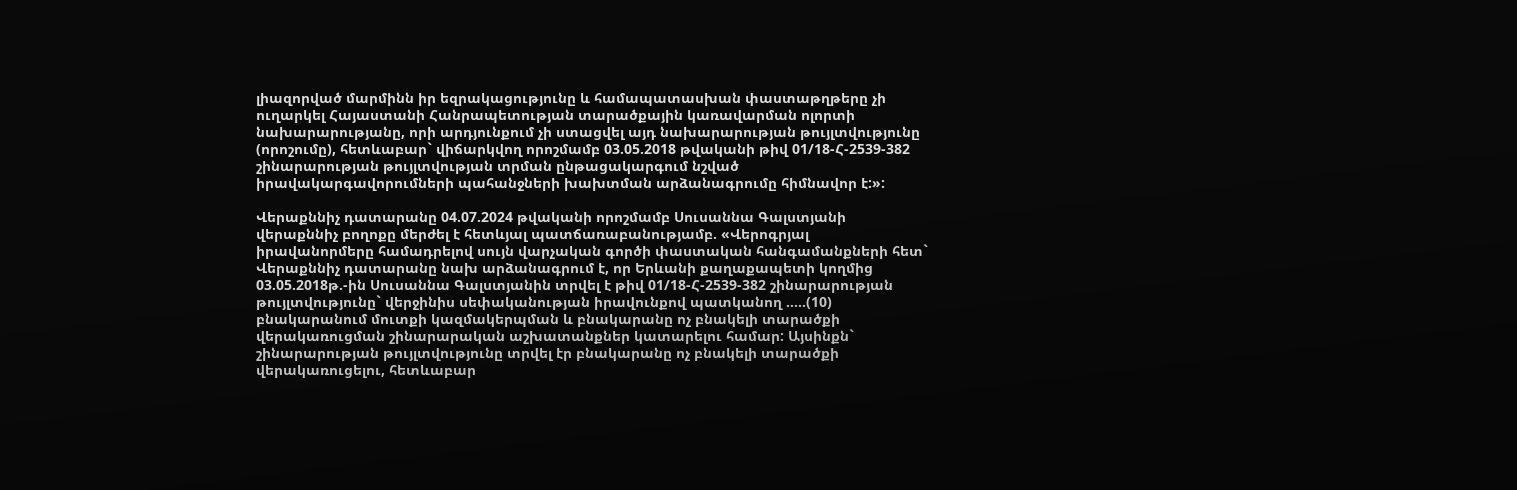լիազորված մարմինն իր եզրակացությունը և համապատասխան փաստաթղթերը չի ուղարկել Հայաստանի Հանրապետության տարածքային կառավարման ոլորտի նախարարությանը, որի արդյունքում չի ստացվել այդ նախարարության թույլտվությունը (որոշումը), հետևաբար` վիճարկվող որոշմամբ 03.05.2018 թվականի թիվ 01/18-Հ-2539-382 շինարարության թույլտվության տրման ընթացակարգում նշված իրավակարգավորումների պահանջների խախտման արձանագրումը հիմնավոր է:»:

Վերաքննիչ դատարանը 04.07.2024 թվականի որոշմամբ Սուսաննա Գալստյանի վերաքննիչ բողոքը մերժել է հետևյալ պատճառաբանությամբ. «Վերոգրյալ իրավանորմերը համադրելով սույն վարչական գործի փաստական հանգամանքների հետ` Վերաքննիչ դատարանը նախ արձանագրում է, որ Երևանի քաղաքապետի կողմից 03.05.2018թ.-ին Սուսաննա Գալստյանին տրվել է թիվ 01/18-Հ-2539-382 շինարարության թույլտվությունը` վերջինիս սեփականության իրավունքով պատկանող .....(10) բնակարանում մուտքի կազմակերպման և բնակարանը ոչ բնակելի տարածքի վերակառուցման շինարարական աշխատանքներ կատարելու համար: Այսինքն` շինարարության թույլտվությունը տրվել էր բնակարանը ոչ բնակելի տարածքի վերակառուցելու, հետևաբար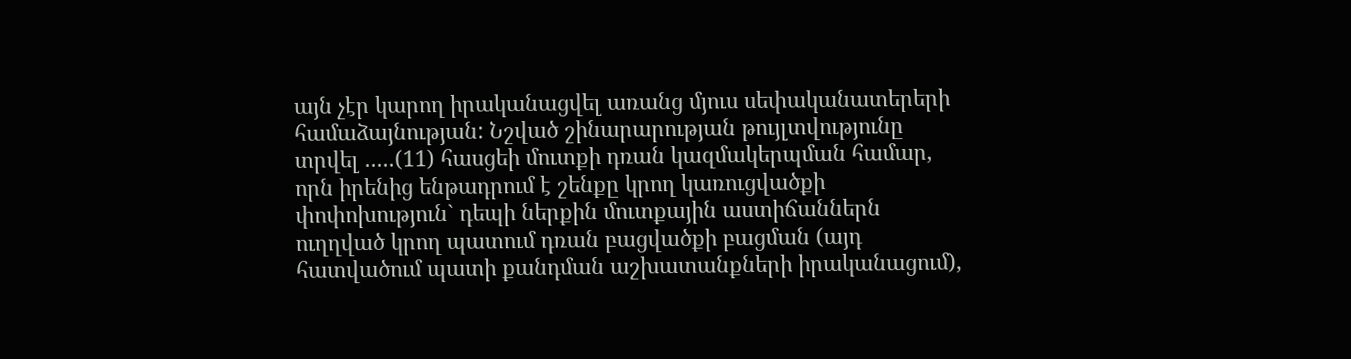այն չէր կարող իրականացվել առանց մյուս սեփականատերերի համաձայնության: Նշված շինարարության թույլտվությունը տրվել .....(11) հասցեի մուտքի դռան կազմակերպման համար, որն իրենից ենթադրում է շենքը կրող կառուցվածքի փոփոխություն` դեպի ներքին մուտքային աստիճաններն ուղղված կրող պատում դռան բացվածքի բացման (այդ հատվածում պատի քանդման աշխատանքների իրականացում),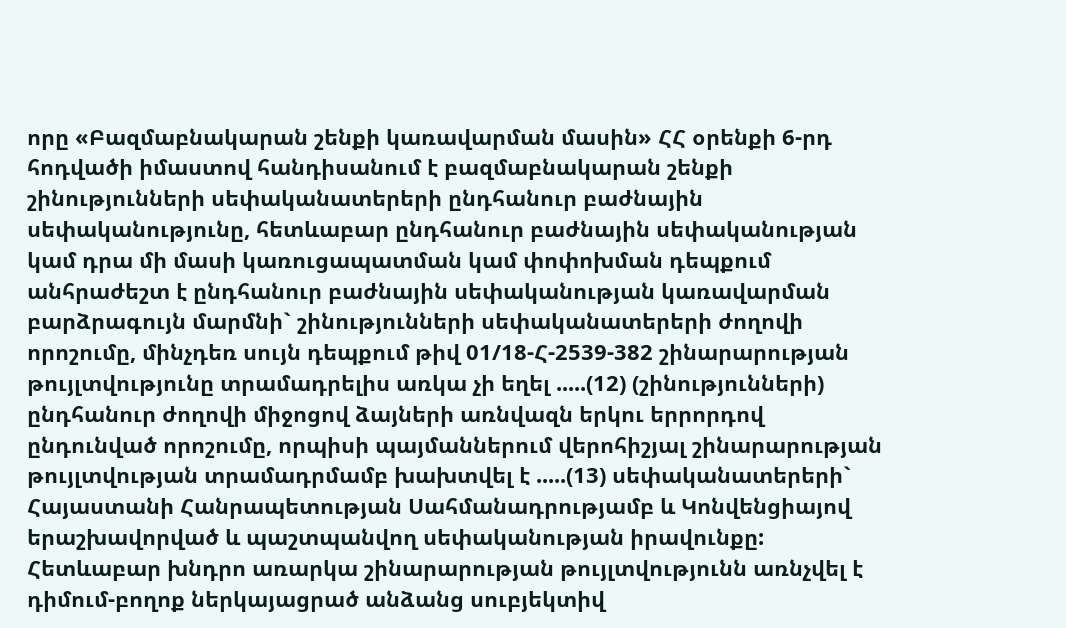որը «Բազմաբնակարան շենքի կառավարման մասին» ՀՀ օրենքի 6-րդ հոդվածի իմաստով հանդիսանում է բազմաբնակարան շենքի շինությունների սեփականատերերի ընդհանուր բաժնային սեփականությունը, հետևաբար ընդհանուր բաժնային սեփականության կամ դրա մի մասի կառուցապատման կամ փոփոխման դեպքում անհրաժեշտ է ընդհանուր բաժնային սեփականության կառավարման բարձրագույն մարմնի` շինությունների սեփականատերերի ժողովի որոշումը, մինչդեռ սույն դեպքում թիվ 01/18-Հ-2539-382 շինարարության թույլտվությունը տրամադրելիս առկա չի եղել .....(12) (շինությունների) ընդհանուր ժողովի միջոցով ձայների առնվազն երկու երրորդով ընդունված որոշումը, որպիսի պայմաններում վերոհիշյալ շինարարության թույլտվության տրամադրմամբ խախտվել է .....(13) սեփականատերերի` Հայաստանի Հանրապետության Սահմանադրությամբ և Կոնվենցիայով երաշխավորված և պաշտպանվող սեփականության իրավունքը: Հետևաբար խնդրո առարկա շինարարության թույլտվությունն առնչվել է դիմում-բողոք ներկայացրած անձանց սուբյեկտիվ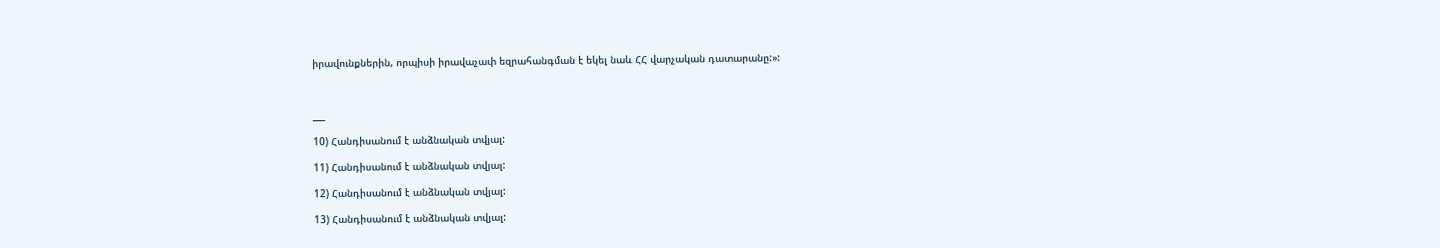իրավունքներին, որպիսի իրավաչափ եզրահանգման է եկել նաև ՀՀ վարչական դատարանը:»:



___

10) Հանդիսանում է անձնական տվյալ:

11) Հանդիսանում է անձնական տվյալ:

12) Հանդիսանում է անձնական տվյալ:

13) Հանդիսանում է անձնական տվյալ: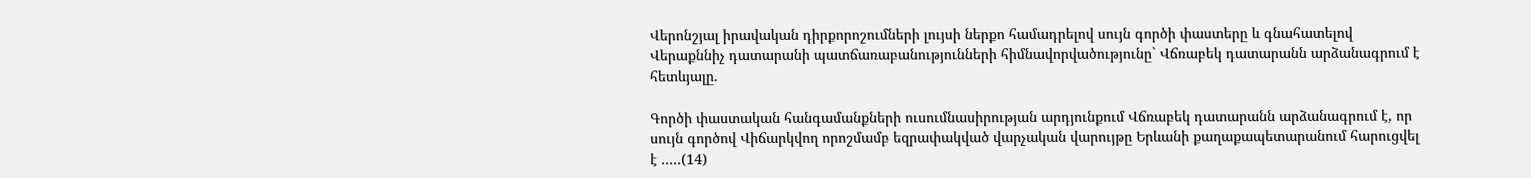Վերոնշյալ իրավական դիրքորոշումների լույսի ներքո համադրելով սույն գործի փաստերը և գնահատելով Վերաքննիչ դատարանի պատճառաբանությունների հիմնավորվածությունը` Վճռաբեկ դատարանն արձանագրում է հետևյալը.

Գործի փաստական հանգամանքների ուսումնասիրության արդյունքում Վճռաբեկ դատարանն արձանագրում է, որ սույն գործով Վիճարկվող որոշմամբ եզրափակված վարչական վարույթը Երևանի քաղաքապետարանում հարուցվել է .....(14)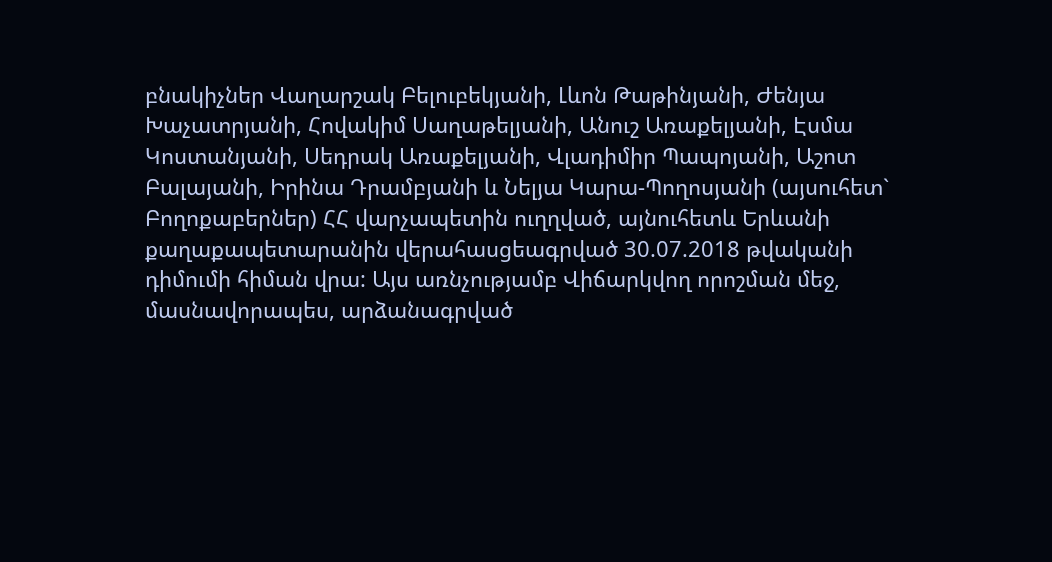բնակիչներ Վաղարշակ Բելուբեկյանի, Լևոն Թաթինյանի, Ժենյա Խաչատրյանի, Հովակիմ Սաղաթելյանի, Անուշ Առաքելյանի, Էսմա Կոստանյանի, Սեդրակ Առաքելյանի, Վլադիմիր Պապոյանի, Աշոտ Բալայանի, Իրինա Դրամբյանի և Նելյա Կարա-Պողոսյանի (այսուհետ` Բողոքաբերներ) ՀՀ վարչապետին ուղղված, այնուհետև Երևանի քաղաքապետարանին վերահասցեագրված 30.07.2018 թվականի դիմումի հիման վրա: Այս առնչությամբ Վիճարկվող որոշման մեջ, մասնավորապես, արձանագրված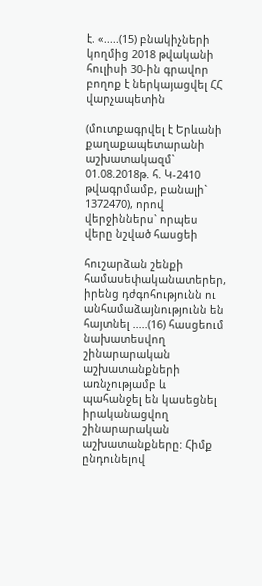է. «.....(15) բնակիչների կողմից 2018 թվականի հուլիսի 30-ին գրավոր բողոք է ներկայացվել ՀՀ վարչապետին

(մուտքագրվել է Երևանի քաղաքապետարանի աշխատակազմ` 01.08.2018թ. հ. Կ-2410 թվագրմամբ, բանալի` 1372470), որով վերջիններս` որպես վերը նշված հասցեի

հուշարձան շենքի համասեփականատերեր, իրենց դժգոհությունն ու անհամաձայնությունն են հայտնել .....(16) հասցեում նախատեսվող շինարարական աշխատանքների առնչությամբ և պահանջել են կասեցնել իրականացվող շինարարական աշխատանքները: Հիմք ընդունելով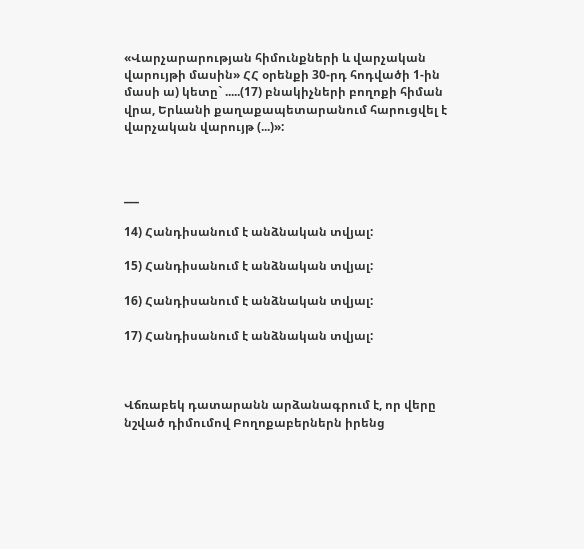«Վարչարարության հիմունքների և վարչական վարույթի մասին» ՀՀ օրենքի 30-րդ հոդվածի 1-ին մասի ա) կետը` .....(17) բնակիչների բողոքի հիման վրա, Երևանի քաղաքապետարանում հարուցվել է վարչական վարույթ (...)»:



___

14) Հանդիսանում է անձնական տվյալ:

15) Հանդիսանում է անձնական տվյալ:

16) Հանդիսանում է անձնական տվյալ:

17) Հանդիսանում է անձնական տվյալ:



Վճռաբեկ դատարանն արձանագրում է, որ վերը նշված դիմումով Բողոքաբերներն իրենց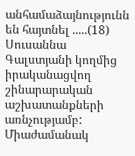անհամաձայնությունն են հայտնել .....(18) Սուսաննա Գալստյանի կողմից իրականացվող շինարարական աշխատանքների առնչությամբ: Միաժամանակ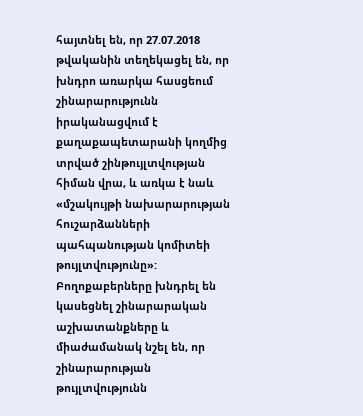հայտնել են, որ 27.07.2018 թվականին տեղեկացել են, որ խնդրո առարկա հասցեում շինարարությունն իրականացվում է քաղաքապետարանի կողմից տրված շինթույլտվության հիման վրա, և առկա է նաև «մշակույթի նախարարության հուշարձանների պահպանության կոմիտեի թույլտվությունը»: Բողոքաբերները խնդրել են կասեցնել շինարարական աշխատանքները և միաժամանակ նշել են, որ շինարարության թույլտվությունն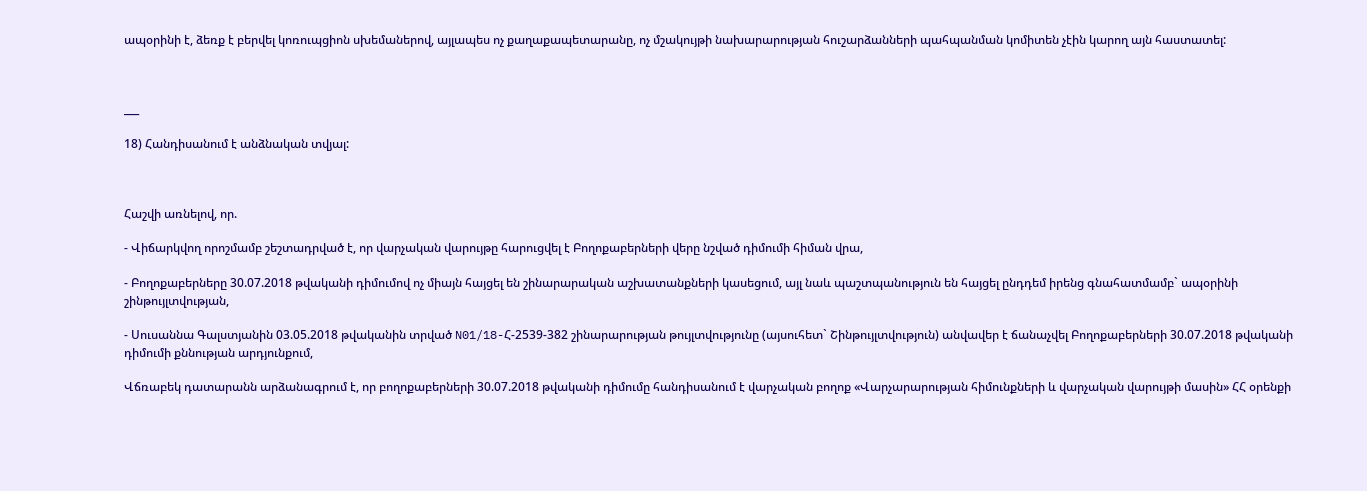ապօրինի է, ձեռք է բերվել կոռուպցիոն սխեմաներով, այլապես ոչ քաղաքապետարանը, ոչ մշակույթի նախարարության հուշարձանների պահպանման կոմիտեն չէին կարող այն հաստատել:



___

18) Հանդիսանում է անձնական տվյալ:



Հաշվի առնելով, որ.

- Վիճարկվող որոշմամբ շեշտադրված է, որ վարչական վարույթը հարուցվել է Բողոքաբերների վերը նշված դիմումի հիման վրա,

- Բողոքաբերները 30.07.2018 թվականի դիմումով ոչ միայն հայցել են շինարարական աշխատանքների կասեցում, այլ նաև պաշտպանություն են հայցել ընդդեմ իրենց գնահատմամբ` ապօրինի շինթույլտվության,

- Սուսաննա Գալստյանին 03.05.2018 թվականին տրված N01/18-Հ-2539-382 շինարարության թույլտվությունը (այսուհետ` Շինթույլտվություն) անվավեր է ճանաչվել Բողոքաբերների 30.07.2018 թվականի դիմումի քննության արդյունքում,

Վճռաբեկ դատարանն արձանագրում է, որ բողոքաբերների 30.07.2018 թվականի դիմումը հանդիսանում է վարչական բողոք «Վարչարարության հիմունքների և վարչական վարույթի մասին» ՀՀ օրենքի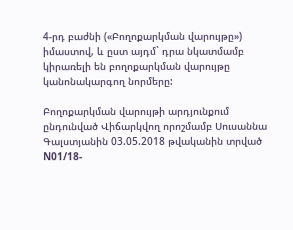4-րդ բաժնի («Բողոքարկման վարույթը») իմաստով, և ըստ այդմ` դրա նկատմամբ կիրառելի են բողոքարկման վարույթը կանոնակարգող նորմերը:

Բողոքարկման վարույթի արդյունքում ընդունված Վիճարկվող որոշմամբ Սուսաննա Գալստյանին 03.05.2018 թվականին տրված N01/18-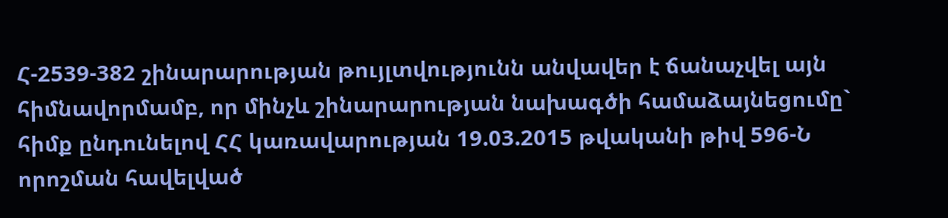Հ-2539-382 շինարարության թույլտվությունն անվավեր է ճանաչվել այն հիմնավորմամբ, որ մինչև շինարարության նախագծի համաձայնեցումը` հիմք ընդունելով ՀՀ կառավարության 19.03.2015 թվականի թիվ 596-Ն որոշման հավելված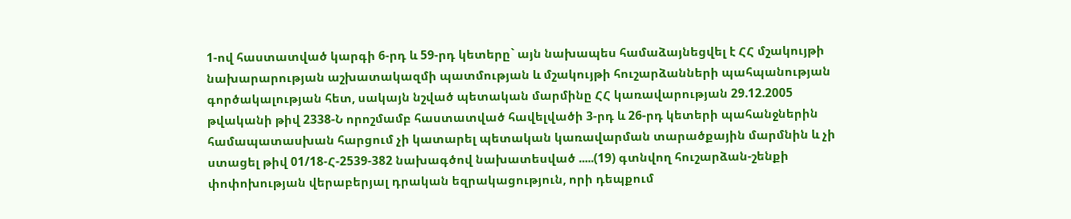1-ով հաստատված կարգի 6-րդ և 59-րդ կետերը` այն նախապես համաձայնեցվել է ՀՀ մշակույթի նախարարության աշխատակազմի պատմության և մշակույթի հուշարձանների պահպանության գործակալության հետ, սակայն նշված պետական մարմինը ՀՀ կառավարության 29.12.2005 թվականի թիվ 2338-Ն որոշմամբ հաստատված հավելվածի 3-րդ և 26-րդ կետերի պահանջներին համապատասխան հարցում չի կատարել պետական կառավարման տարածքային մարմնին և չի ստացել թիվ 01/18-Հ-2539-382 նախագծով նախատեսված .....(19) գտնվող հուշարձան-շենքի փոփոխության վերաբերյալ դրական եզրակացություն, որի դեպքում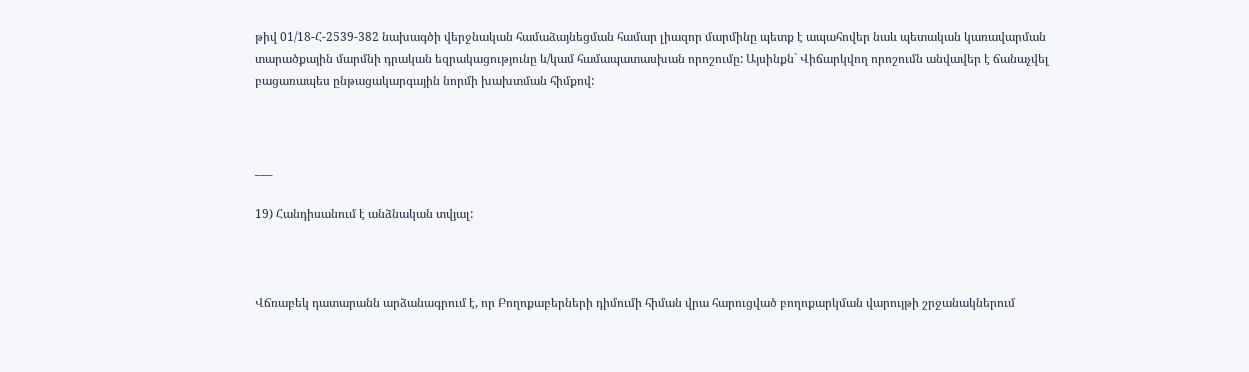թիվ 01/18-Հ-2539-382 նախագծի վերջնական համաձայնեցման համար լիազոր մարմինը պետք է ապահովեր նաև պետական կառավարման տարածքային մարմնի դրական եզրակացությունը և/կամ համապատասխան որոշումը: Այսինքն` Վիճարկվող որոշումն անվավեր է ճանաչվել բացառապես ընթացակարգային նորմի խախտման հիմքով:



___

19) Հանդիսանում է անձնական տվյալ:



Վճռաբեկ դատարանն արձանագրում է, որ Բողոքաբերների դիմումի հիման վրա հարուցված բողոքարկման վարույթի շրջանակներում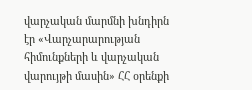վարչական մարմնի խնդիրն էր «Վարչարարության հիմունքների և վարչական վարույթի մասին» ՀՀ օրենքի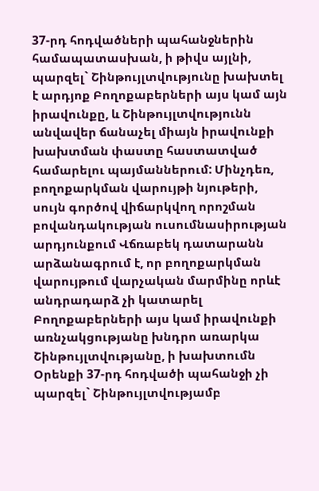37-րդ հոդվածների պահանջներին համապատասխան, ի թիվս այլնի, պարզել` Շինթույլտվությունը խախտել է արդյոք Բողոքաբերների այս կամ այն իրավունքը, և Շինթույլտվությունն անվավեր ճանաչել միայն իրավունքի խախտման փաստը հաստատված համարելու պայմաններում: Մինչդեռ, բողոքարկման վարույթի նյութերի, սույն գործով վիճարկվող որոշման բովանդակության ուսումնասիրության արդյունքում Վճռաբեկ դատարանն արձանագրում է, որ բողոքարկման վարույթում վարչական մարմինը որևէ անդրադարձ չի կատարել Բողոքաբերների այս կամ իրավունքի առնչակցությանը խնդրո առարկա Շինթույլտվությանը, ի խախտումն Օրենքի 37-րդ հոդվածի պահանջի չի պարզել` Շինթույլտվությամբ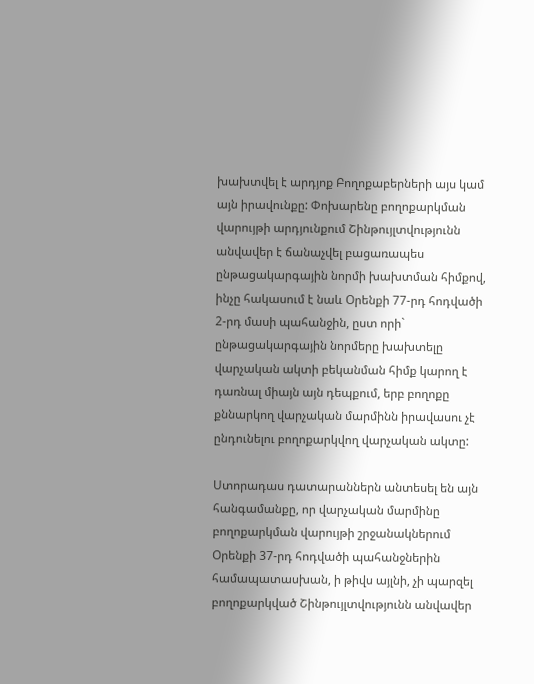խախտվել է արդյոք Բողոքաբերների այս կամ այն իրավունքը: Փոխարենը բողոքարկման վարույթի արդյունքում Շինթույլտվությունն անվավեր է ճանաչվել բացառապես ընթացակարգային նորմի խախտման հիմքով, ինչը հակասում է նաև Օրենքի 77-րդ հոդվածի 2-րդ մասի պահանջին, ըստ որի` ընթացակարգային նորմերը խախտելը վարչական ակտի բեկանման հիմք կարող է դառնալ միայն այն դեպքում, երբ բողոքը քննարկող վարչական մարմինն իրավասու չէ ընդունելու բողոքարկվող վարչական ակտը:

Ստորադաս դատարաններն անտեսել են այն հանգամանքը, որ վարչական մարմինը բողոքարկման վարույթի շրջանակներում Օրենքի 37-րդ հոդվածի պահանջներին համապատասխան, ի թիվս այլնի, չի պարզել բողոքարկված Շինթույլտվությունն անվավեր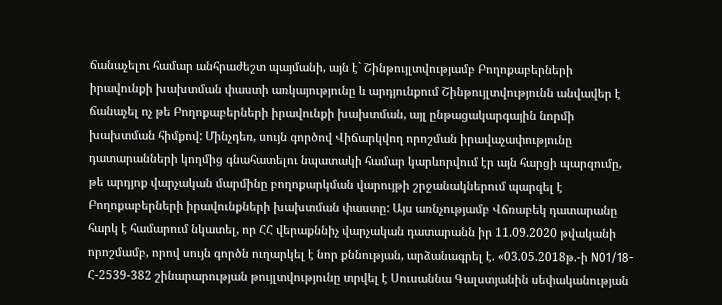ճանաչելու համար անհրաժեշտ պայմանի, այն է` Շինթույլտվությամբ Բողոքաբերների իրավունքի խախտման փաստի առկայությունը և արդյունքում Շինթույլտվությունն անվավեր է ճանաչել ոչ թե Բողոքաբերների իրավունքի խախտման, այլ ընթացակարգային նորմի խախտման հիմքով: Մինչդեռ, սույն գործով Վիճարկվող որոշման իրավաչափությունը դատարանների կողմից գնահատելու նպատակի համար կարևորվում էր այն հարցի պարզումը, թե արդյոք վարչական մարմինը բողոքարկման վարույթի շրջանակներում պարզել է Բողոքաբերների իրավունքների խախտման փաստը: Այս առնչությամբ Վճռաբեկ դատարանը հարկ է համարում նկատել, որ ՀՀ վերաքննիչ վարչական դատարանն իր 11.09.2020 թվականի որոշմամբ, որով սույն գործն ուղարկել է նոր քննության, արձանագրել է. «03.05.2018թ.-ի N01/18-Հ-2539-382 շինարարության թույլտվությունը տրվել է Սուսաննա Գալստյանին սեփականության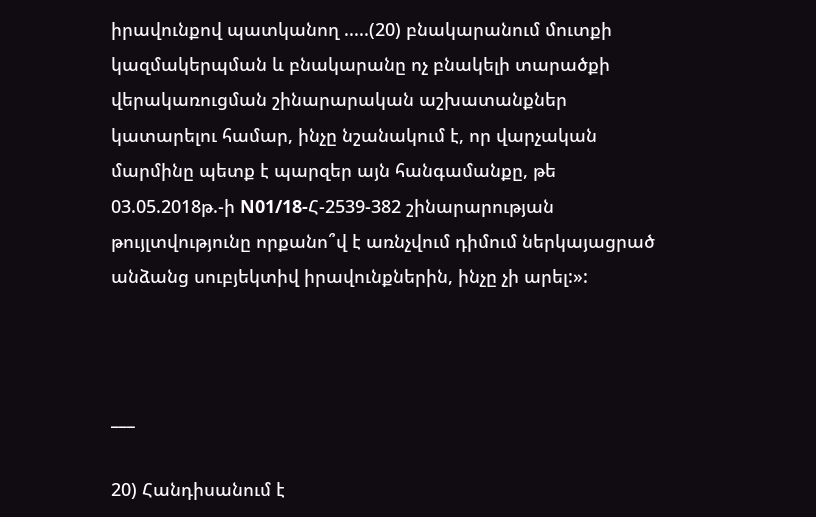իրավունքով պատկանող .....(20) բնակարանում մուտքի կազմակերպման և բնակարանը ոչ բնակելի տարածքի վերակառուցման շինարարական աշխատանքներ կատարելու համար, ինչը նշանակում է, որ վարչական մարմինը պետք է պարզեր այն հանգամանքը, թե 03.05.2018թ.-ի N01/18-Հ-2539-382 շինարարության թույլտվությունը որքանո՞վ է առնչվում դիմում ներկայացրած անձանց սուբյեկտիվ իրավունքներին, ինչը չի արել:»:



___

20) Հանդիսանում է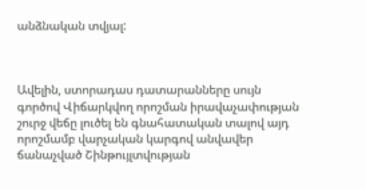անձնական տվյալ:



Ավելին, ստորադաս դատարանները սույն գործով Վիճարկվող որոշման իրավաչափության շուրջ վեճը լուծել են գնահատական տալով այդ որոշմամբ վարչական կարգով անվավեր ճանաչված Շինթույլտվության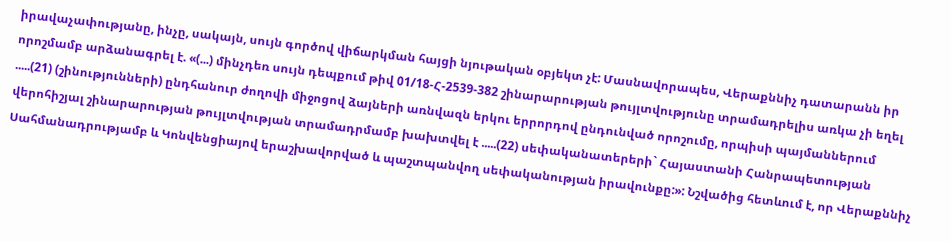իրավաչափությանը, ինչը, սակայն, սույն գործով վիճարկման հայցի նյութական օբյեկտ չէ: Մասնավորապես, Վերաքննիչ դատարանն իր որոշմամբ արձանագրել է. «(...) մինչդեռ սույն դեպքում թիվ 01/18-Հ-2539-382 շինարարության թույլտվությունը տրամադրելիս առկա չի եղել .....(21) (շինությունների) ընդհանուր ժողովի միջոցով ձայների առնվազն երկու երրորդով ընդունված որոշումը, որպիսի պայմաններում վերոհիշյալ շինարարության թույլտվության տրամադրմամբ խախտվել է .....(22) սեփականատերերի` Հայաստանի Հանրապետության Սահմանադրությամբ և Կոնվենցիայով երաշխավորված և պաշտպանվող սեփականության իրավունքը:»: Նշվածից հետևում է, որ Վերաքննիչ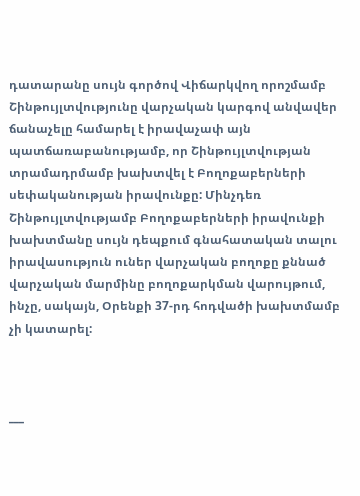դատարանը սույն գործով Վիճարկվող որոշմամբ Շինթույլտվությունը վարչական կարգով անվավեր ճանաչելը համարել է իրավաչափ այն պատճառաբանությամբ, որ Շինթույլտվության տրամադրմամբ խախտվել է Բողոքաբերների սեփականության իրավունքը: Մինչդեռ Շինթույլտվությամբ Բողոքաբերների իրավունքի խախտմանը սույն դեպքում գնահատական տալու իրավասություն ուներ վարչական բողոքը քննած վարչական մարմինը բողոքարկման վարույթում, ինչը, սակայն, Օրենքի 37-րդ հոդվածի խախտմամբ չի կատարել:



___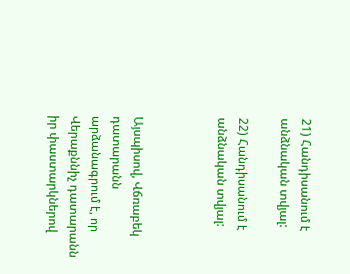21) Հանդիսանում է անձնական տվյալ:

22) Հանդիսանում է անձնական տվյալ:



Այսպիսով, Վճռաբեկ դատարանն արձանագրում է, որ Վերաքննիչ դատարանն իր փաստարկներով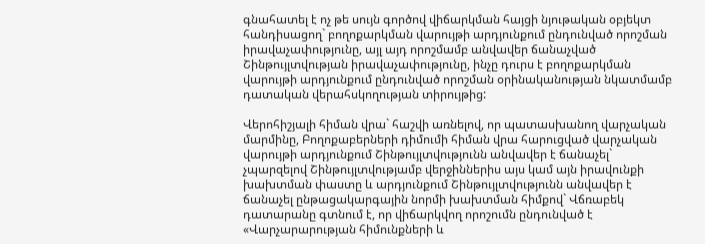գնահատել է ոչ թե սույն գործով վիճարկման հայցի նյութական օբյեկտ հանդիսացող` բողոքարկման վարույթի արդյունքում ընդունված որոշման իրավաչափությունը, այլ այդ որոշմամբ անվավեր ճանաչված Շինթույլտվության իրավաչափությունը, ինչը դուրս է բողոքարկման վարույթի արդյունքում ընդունված որոշման օրինականության նկատմամբ դատական վերահսկողության տիրույթից:

Վերոհիշյալի հիման վրա` հաշվի առնելով, որ պատասխանող վարչական մարմինը, Բողոքաբերների դիմումի հիման վրա հարուցված վարչական վարույթի արդյունքում Շինթույլտվությունն անվավեր է ճանաչել` չպարզելով Շինթույլտվությամբ վերջիններիս այս կամ այն իրավունքի խախտման փաստը և արդյունքում Շինթույլտվությունն անվավեր է ճանաչել ընթացակարգային նորմի խախտման հիմքով` Վճռաբեկ դատարանը գտնում է, որ վիճարկվող որոշումն ընդունված է «Վարչարարության հիմունքների և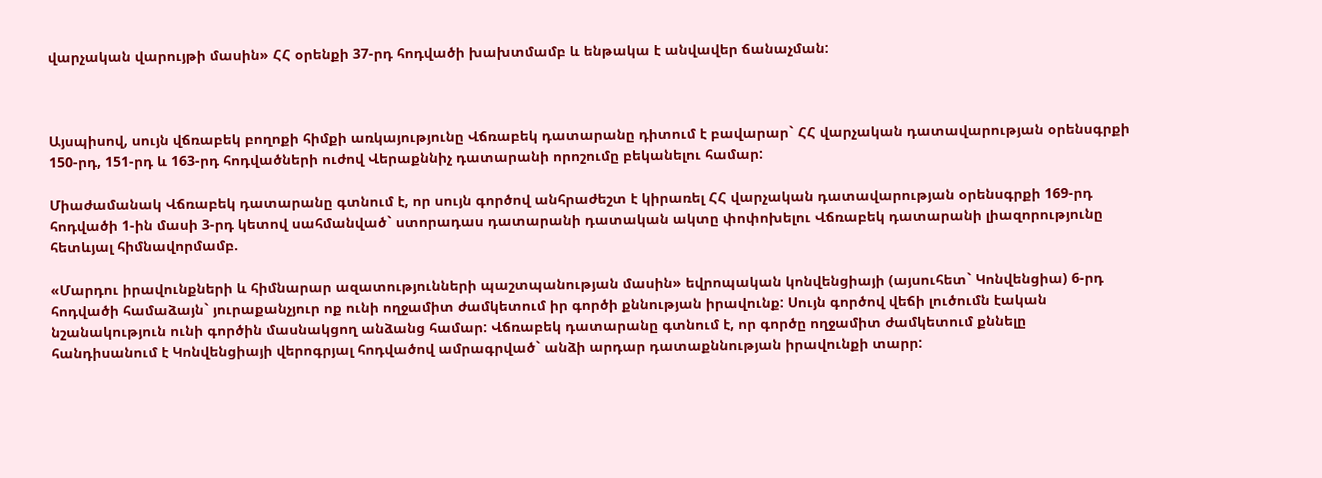վարչական վարույթի մասին» ՀՀ օրենքի 37-րդ հոդվածի խախտմամբ և ենթակա է անվավեր ճանաչման:



Այսպիսով, սույն վճռաբեկ բողոքի հիմքի առկայությունը Վճռաբեկ դատարանը դիտում է բավարար` ՀՀ վարչական դատավարության օրենսգրքի 150-րդ, 151-րդ և 163-րդ հոդվածների ուժով Վերաքննիչ դատարանի որոշումը բեկանելու համար:

Միաժամանակ Վճռաբեկ դատարանը գտնում է, որ սույն գործով անհրաժեշտ է կիրառել ՀՀ վարչական դատավարության օրենսգրքի 169-րդ հոդվածի 1-ին մասի 3-րդ կետով սահմանված` ստորադաս դատարանի դատական ակտը փոփոխելու Վճռաբեկ դատարանի լիազորությունը հետևյալ հիմնավորմամբ.

«Մարդու իրավունքների և հիմնարար ազատությունների պաշտպանության մասին» եվրոպական կոնվենցիայի (այսուհետ` Կոնվենցիա) 6-րդ հոդվածի համաձայն` յուրաքանչյուր ոք ունի ողջամիտ ժամկետում իր գործի քննության իրավունք: Սույն գործով վեճի լուծումն էական նշանակություն ունի գործին մասնակցող անձանց համար: Վճռաբեկ դատարանը գտնում է, որ գործը ողջամիտ ժամկետում քննելը հանդիսանում է Կոնվենցիայի վերոգրյալ հոդվածով ամրագրված` անձի արդար դատաքննության իրավունքի տարր: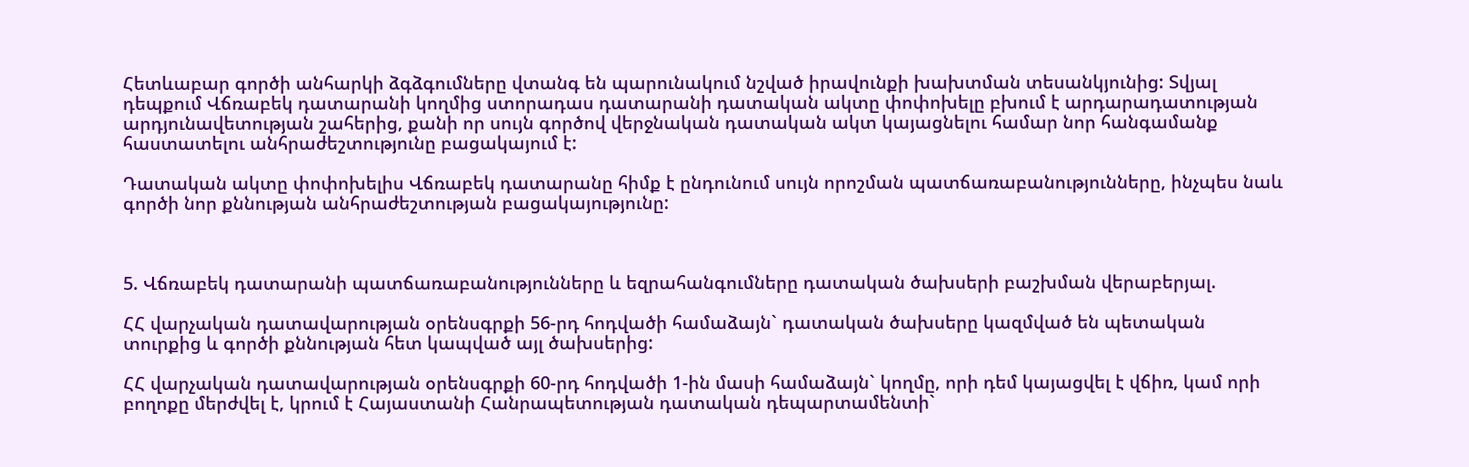Հետևաբար գործի անհարկի ձգձգումները վտանգ են պարունակում նշված իրավունքի խախտման տեսանկյունից: Տվյալ դեպքում Վճռաբեկ դատարանի կողմից ստորադաս դատարանի դատական ակտը փոփոխելը բխում է արդարադատության արդյունավետության շահերից, քանի որ սույն գործով վերջնական դատական ակտ կայացնելու համար նոր հանգամանք հաստատելու անհրաժեշտությունը բացակայում է:

Դատական ակտը փոփոխելիս Վճռաբեկ դատարանը հիմք է ընդունում սույն որոշման պատճառաբանությունները, ինչպես նաև գործի նոր քննության անհրաժեշտության բացակայությունը:



5. Վճռաբեկ դատարանի պատճառաբանությունները և եզրահանգումները դատական ծախսերի բաշխման վերաբերյալ.

ՀՀ վարչական դատավարության օրենսգրքի 56-րդ հոդվածի համաձայն` դատական ծախսերը կազմված են պետական տուրքից և գործի քննության հետ կապված այլ ծախսերից:

ՀՀ վարչական դատավարության օրենսգրքի 60-րդ հոդվածի 1-ին մասի համաձայն` կողմը, որի դեմ կայացվել է վճիռ, կամ որի բողոքը մերժվել է, կրում է Հայաստանի Հանրապետության դատական դեպարտամենտի`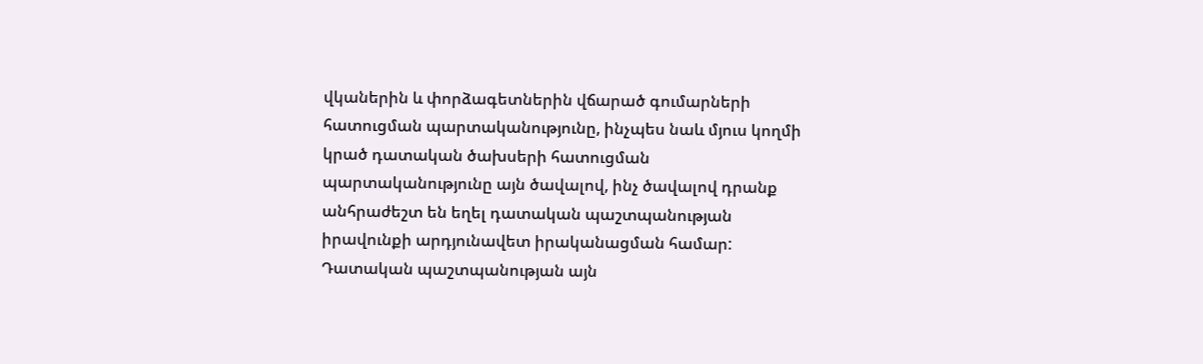վկաներին և փորձագետներին վճարած գումարների հատուցման պարտականությունը, ինչպես նաև մյուս կողմի կրած դատական ծախսերի հատուցման պարտականությունը այն ծավալով, ինչ ծավալով դրանք անհրաժեշտ են եղել դատական պաշտպանության իրավունքի արդյունավետ իրականացման համար: Դատական պաշտպանության այն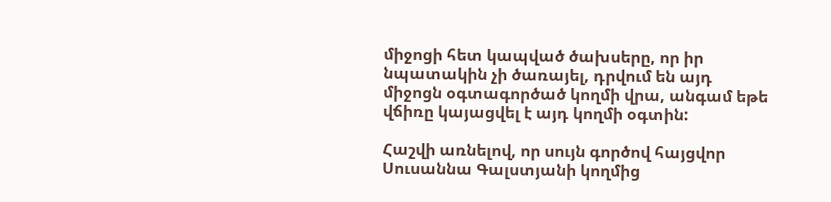միջոցի հետ կապված ծախսերը, որ իր նպատակին չի ծառայել, դրվում են այդ միջոցն օգտագործած կողմի վրա, անգամ եթե վճիռը կայացվել է այդ կողմի օգտին:

Հաշվի առնելով, որ սույն գործով հայցվոր Սուսաննա Գալստյանի կողմից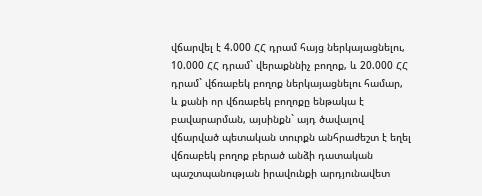վճարվել է 4.000 ՀՀ դրամ հայց ներկայացնելու, 10.000 ՀՀ դրամ` վերաքննիչ բողոք, և 20.000 ՀՀ դրամ` վճռաբեկ բողոք ներկայացնելու համար, և քանի որ վճռաբեկ բողոքը ենթակա է բավարարման, այսինքն` այդ ծավալով վճարված պետական տուրքն անհրաժեշտ է եղել վճռաբեկ բողոք բերած անձի դատական պաշտպանության իրավունքի արդյունավետ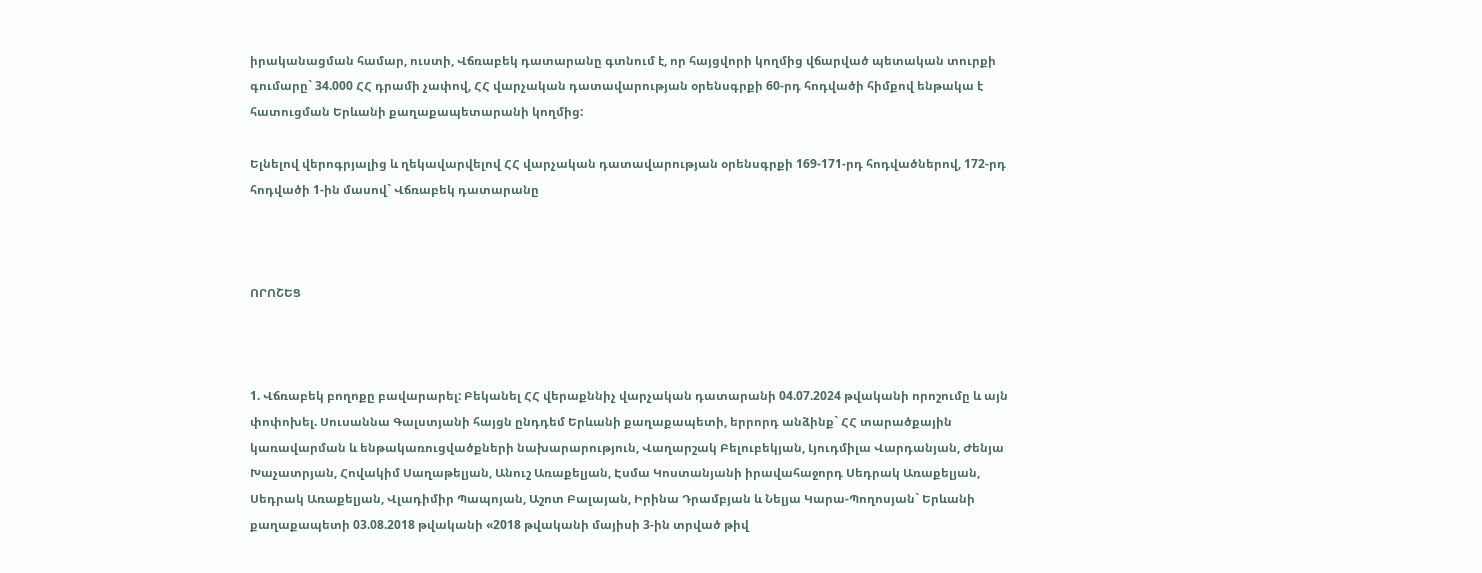իրականացման համար, ուստի, Վճռաբեկ դատարանը գտնում է, որ հայցվորի կողմից վճարված պետական տուրքի գումարը` 34.000 ՀՀ դրամի չափով, ՀՀ վարչական դատավարության օրենսգրքի 60-րդ հոդվածի հիմքով ենթակա է հատուցման Երևանի քաղաքապետարանի կողմից:

Ելնելով վերոգրյալից և ղեկավարվելով ՀՀ վարչական դատավարության օրենսգրքի 169-171-րդ հոդվածներով, 172-րդ հոդվածի 1-ին մասով` Վճռաբեկ դատարանը



ՈՐՈՇԵՑ



1. Վճռաբեկ բողոքը բավարարել: Բեկանել ՀՀ վերաքննիչ վարչական դատարանի 04.07.2024 թվականի որոշումը և այն փոփոխել. Սուսաննա Գալստյանի հայցն ընդդեմ Երևանի քաղաքապետի, երրորդ անձինք` ՀՀ տարածքային կառավարման և ենթակառուցվածքների նախարարություն, Վաղարշակ Բելուբեկյան, Լյուդմիլա Վարդանյան, Ժենյա Խաչատրյան, Հովակիմ Սաղաթելյան, Անուշ Առաքելյան, Էսմա Կոստանյանի իրավահաջորդ Սեդրակ Առաքելյան, Սեդրակ Առաքելյան, Վլադիմիր Պապոյան, Աշոտ Բալայան, Իրինա Դրամբյան և Նելյա Կարա-Պողոսյան` Երևանի քաղաքապետի 03.08.2018 թվականի «2018 թվականի մայիսի 3-ին տրված թիվ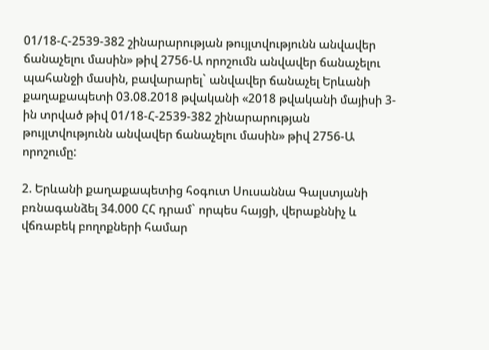01/18-Հ-2539-382 շինարարության թույլտվությունն անվավեր ճանաչելու մասին» թիվ 2756-Ա որոշումն անվավեր ճանաչելու պահանջի մասին, բավարարել` անվավեր ճանաչել Երևանի քաղաքապետի 03.08.2018 թվականի «2018 թվականի մայիսի 3-ին տրված թիվ 01/18-Հ-2539-382 շինարարության թույլտվությունն անվավեր ճանաչելու մասին» թիվ 2756-Ա որոշումը:

2. Երևանի քաղաքապետից հօգուտ Սուսաննա Գալստյանի բռնագանձել 34.000 ՀՀ դրամ` որպես հայցի, վերաքննիչ և վճռաբեկ բողոքների համար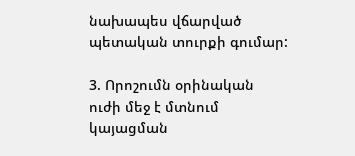նախապես վճարված պետական տուրքի գումար:

3. Որոշումն օրինական ուժի մեջ է մտնում կայացման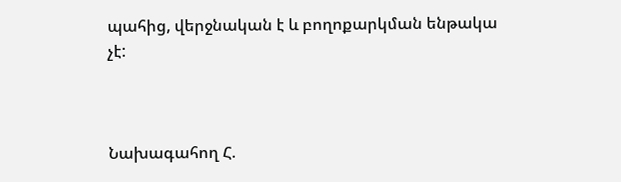պահից, վերջնական է և բողոքարկման ենթակա չէ:



Նախագահող Հ.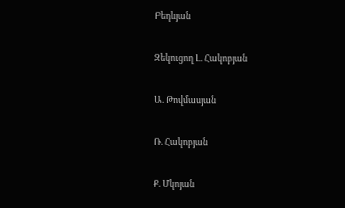Բեդևյան

Զեկուցող Լ. Հակոբյան

Ա. Թովմասյան

Ռ. Հակոբյան

Ք. Մկոյան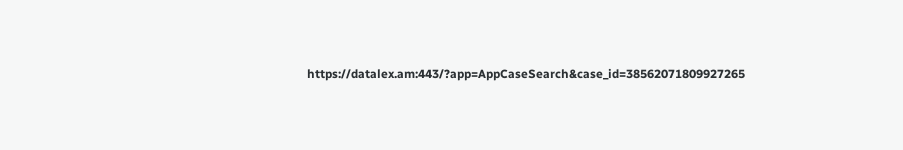https://datalex.am:443/?app=AppCaseSearch&case_id=38562071809927265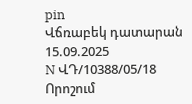pin
Վճռաբեկ դատարան
15.09.2025
N ՎԴ/10388/05/18
Որոշում